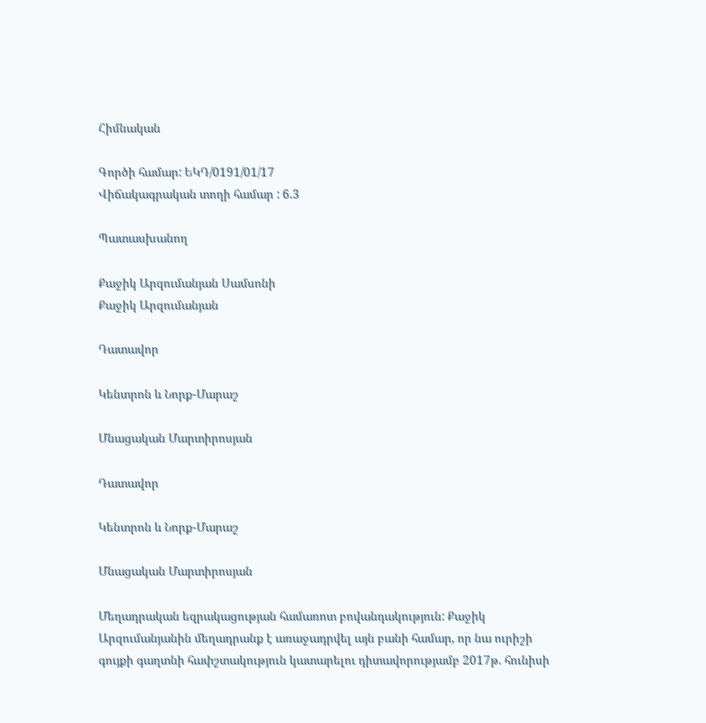Հիմնական

Գործի համար: ԵԿԴ/0191/01/17
Վիճակագրական տողի համար : 6.3

Պատասխանող

Քաջիկ Արզումանյան Սամսոնի
Քաջիկ Արզումանյան

Դատավոր

Կենտրոն և Նորք-Մարաշ

Մնացական Մարտիրոսյան

Դատավոր

Կենտրոն և Նորք-Մարաշ

Մնացական Մարտիրոսյան

Մեղադրական եզրակացության համառոտ բովանդակություն: Քաջիկ Արզումանյանին մեղադրանք է առաջադրվել այն բանի համար, որ նա ուրիշի գույքի գաղտնի հափշտակություն կատարելու դիտավորությամբ 2017թ. հունիսի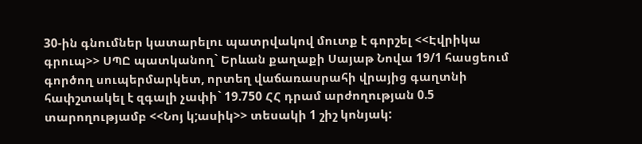30-ին գնումներ կատարելու պատրվակով մուտք է գորշել <<Էվրիկա գրուպ>> ՍՊԸ պատկանող` Երևան քաղաքի Սայաթ Նովա 19/1 հասցեում գործող սուպերմարկետ, որտեղ վաճառասրահի վրայից գաղտնի հափշտակել է զգալի չափի` 19.750 ՀՀ դրամ արժողության 0.5 տարողությամբ <<Նոյ կ;ասիկ>> տեսակի 1 շիշ կոնյակ: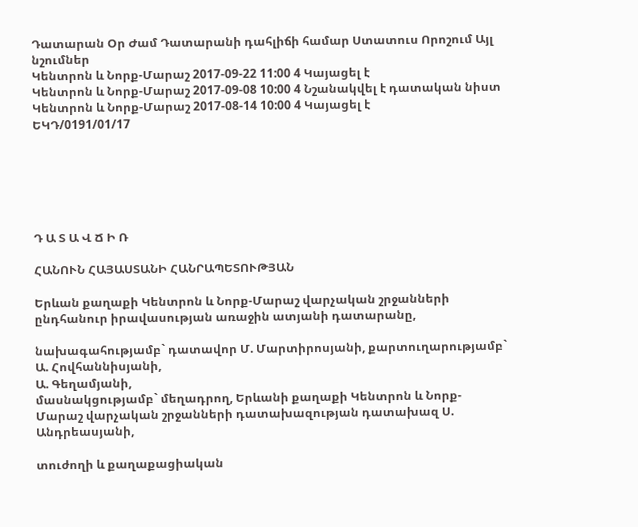Դատարան Օր Ժամ Դատարանի դահլիճի համար Ստատուս Որոշում Այլ նշումներ
Կենտրոն և Նորք-Մարաշ 2017-09-22 11:00 4 Կայացել է
Կենտրոն և Նորք-Մարաշ 2017-09-08 10:00 4 Նշանակվել է դատական նիստ
Կենտրոն և Նորք-Մարաշ 2017-08-14 10:00 4 Կայացել է
ԵԿԴ/0191/01/17






Դ Ա Տ Ա Վ Ճ Ի Ռ

ՀԱՆՈՒՆ ՀԱՅԱՍՏԱՆԻ ՀԱՆՐԱՊԵՏՈՒԹՅԱՆ

Երևան քաղաքի Կենտրոն և Նորք-Մարաշ վարչական շրջանների ընդհանուր իրավասության առաջին ատյանի դատարանը,

նախագահությամբ` դատավոր Մ. Մարտիրոսյանի, քարտուղարությամբ` Ա. Հովհաննիսյանի,
Ա. Գեղամյանի,
մասնակցությամբ` մեղադրող, Երևանի քաղաքի Կենտրոն և Նորք-Մարաշ վարչական շրջանների դատախազության դատախազ Ս. Անդրեասյանի,

տուժողի և քաղաքացիական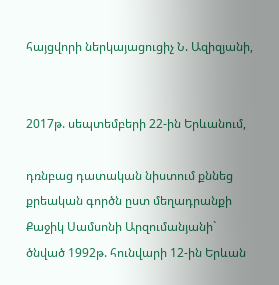հայցվորի ներկայացուցիչ Ն. Ազիզյանի,


2017թ. սեպտեմբերի 22-ին Երևանում,

դռնբաց դատական նիստում քննեց քրեական գործն ըստ մեղադրանքի
Քաջիկ Սամսոնի Արզումանյանի`
ծնված 1992թ. հունվարի 12-ին Երևան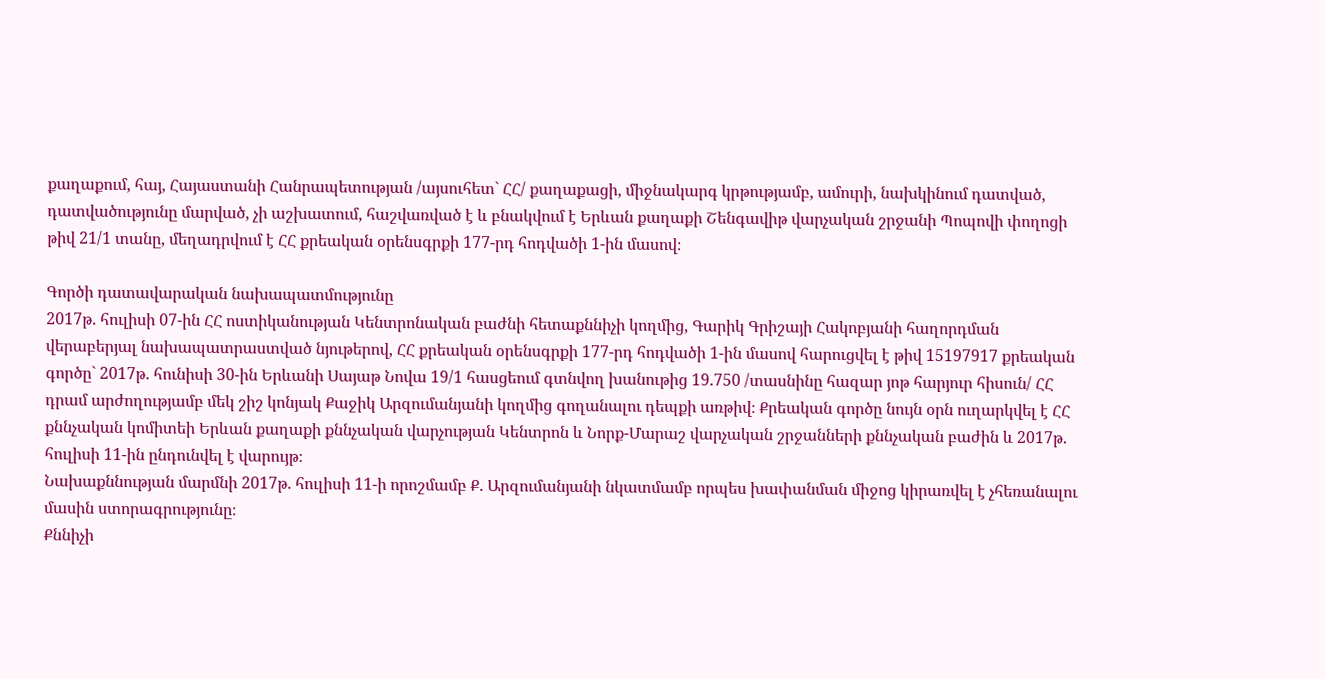քաղաքում, հայ, Հայաստանի Հանրապետության /այսուհետ` ՀՀ/ քաղաքացի, միջնակարգ կրթությամբ, ամուրի, նախկինում դատված, դատվածությունը մարված, չի աշխատում, հաշվառված է և բնակվում է Երևան քաղաքի Շենգավիթ վարչական շրջանի Պոպովի փողոցի թիվ 21/1 տանը, մեղադրվում է ՀՀ քրեական օրենսգրքի 177-րդ հոդվածի 1-ին մասով։

Գործի դատավարական նախապատմությունը
2017թ. հուլիսի 07-ին ՀՀ ոստիկանության Կենտրոնական բաժնի հետաքննիչի կողմից, Գարիկ Գրիշայի Հակոբյանի հաղորդման վերաբերյալ նախապատրաստված նյութերով, ՀՀ քրեական օրենսգրքի 177-րդ հոդվածի 1-ին մասով հարուցվել է թիվ 15197917 քրեական գործը` 2017թ. հունիսի 30-ին Երևանի Սայաթ Նովա 19/1 հասցեում գտնվող խանութից 19.750 /տասնինը հազար յոթ հարյուր հիսուն/ ՀՀ դրամ արժողությամբ մեկ շիշ կոնյակ Քաջիկ Արզումանյանի կողմից գողանալու դեպքի առթիվ։ Քրեական գործը նույն օրն ուղարկվել է ՀՀ քննչական կոմիտեի Երևան քաղաքի քննչական վարչության Կենտրոն և Նորք-Մարաշ վարչական շրջանների քննչական բաժին և 2017թ. հուլիսի 11-ին ընդունվել է վարույթ։
Նախաքննության մարմնի 2017թ. հուլիսի 11-ի որոշմամբ Ք. Արզումանյանի նկատմամբ որպես խափանման միջոց կիրառվել է չհեռանալու մասին ստորագրությունը։
Քննիչի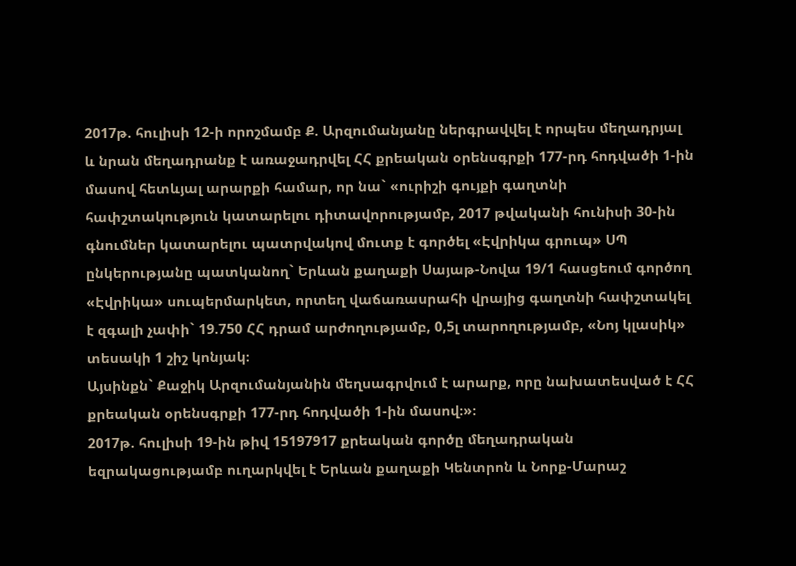2017թ. հուլիսի 12-ի որոշմամբ Ք. Արզումանյանը ներգրավվել է որպես մեղադրյալ և նրան մեղադրանք է առաջադրվել ՀՀ քրեական օրենսգրքի 177-րդ հոդվածի 1-ին մասով հետևյալ արարքի համար, որ նա` «ուրիշի գույքի գաղտնի հափշտակություն կատարելու դիտավորությամբ, 2017 թվականի հունիսի 30-ին գնումներ կատարելու պատրվակով մուտք է գործել «Էվրիկա գրուպ» ՍՊ ընկերությանը պատկանող` Երևան քաղաքի Սայաթ-Նովա 19/1 հասցեում գործող «Էվրիկա» սուպերմարկետ, որտեղ վաճառասրահի վրայից գաղտնի հափշտակել է զգալի չափի` 19.750 ՀՀ դրամ արժողությամբ, 0,5լ տարողությամբ, «Նոյ կլասիկ» տեսակի 1 շիշ կոնյակ։
Այսինքն` Քաջիկ Արզումանյանին մեղսագրվում է արարք, որը նախատեսված է ՀՀ քրեական օրենսգրքի 177-րդ հոդվածի 1-ին մասով։»։
2017թ. հուլիսի 19-ին թիվ 15197917 քրեական գործը մեղադրական եզրակացությամբ ուղարկվել է Երևան քաղաքի Կենտրոն և Նորք-Մարաշ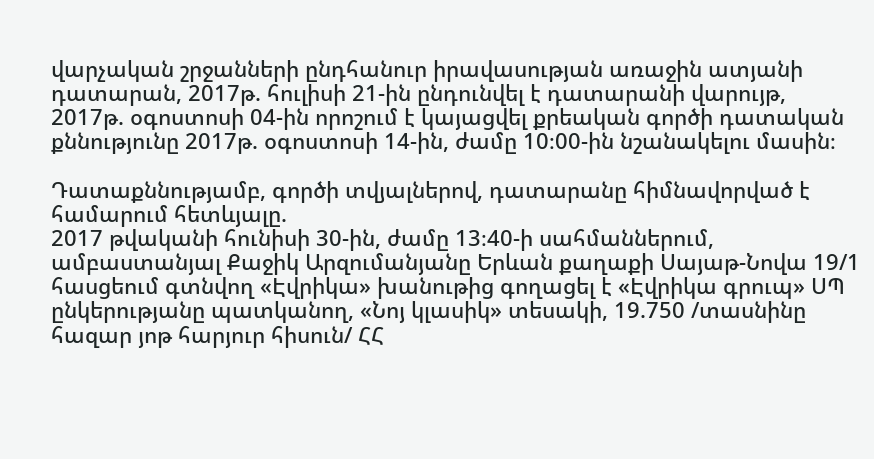վարչական շրջանների ընդհանուր իրավասության առաջին ատյանի դատարան, 2017թ. հուլիսի 21-ին ընդունվել է դատարանի վարույթ, 2017թ. օգոստոսի 04-ին որոշում է կայացվել քրեական գործի դատական քննությունը 2017թ. օգոստոսի 14-ին, ժամը 10։00-ին նշանակելու մասին։

Դատաքննությամբ, գործի տվյալներով, դատարանը հիմնավորված է համարում հետևյալը.
2017 թվականի հունիսի 30-ին, ժամը 13։40-ի սահմաններում, ամբաստանյալ Քաջիկ Արզումանյանը Երևան քաղաքի Սայաթ-Նովա 19/1 հասցեում գտնվող «Էվրիկա» խանութից գողացել է «Էվրիկա գրուպ» ՍՊ ընկերությանը պատկանող, «Նոյ կլասիկ» տեսակի, 19.750 /տասնինը հազար յոթ հարյուր հիսուն/ ՀՀ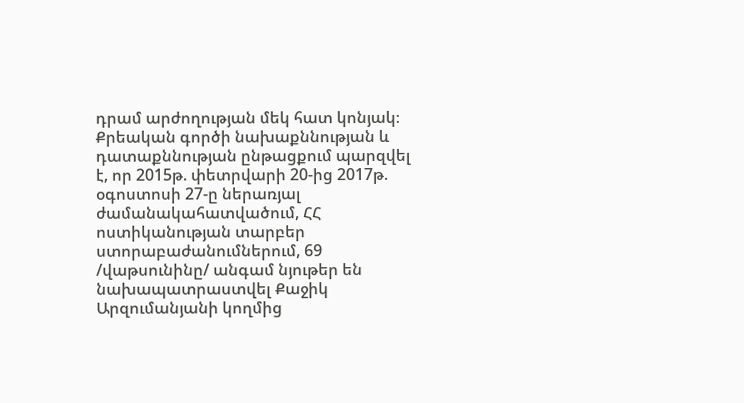դրամ արժողության մեկ հատ կոնյակ։
Քրեական գործի նախաքննության և դատաքննության ընթացքում պարզվել է, որ 2015թ. փետրվարի 20-ից 2017թ. օգոստոսի 27-ը ներառյալ ժամանակահատվածում, ՀՀ ոստիկանության տարբեր ստորաբաժանումներում, 69 /վաթսունինը/ անգամ նյութեր են նախապատրաստվել Քաջիկ Արզումանյանի կողմից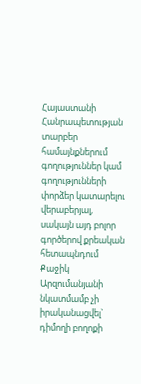Հայաստանի Հանրապետության տարբեր համայնքներում գողություններ կամ գողությունների փորձեր կատարելու վերաբերյալ, սակայն այդ բոլոր գործերով քրեական հետապնդում Քաջիկ Արզումանյանի նկատմամբ չի իրականացվել` դիմողի բողոքի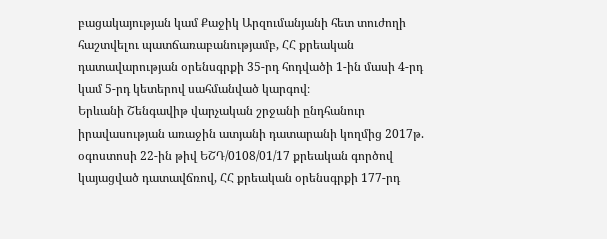բացակայության կամ Քաջիկ Արզումանյանի հետ տուժողի հաշտվելու պատճառաբանությամբ, ՀՀ քրեական դատավարության օրենսգրքի 35-րդ հոդվածի 1-ին մասի 4-րդ կամ 5-րդ կետերով սահմանված կարգով։
Երևանի Շենգավիթ վարչական շրջանի ընդհանուր իրավասության առաջին ատյանի դատարանի կողմից 2017թ. օգոստոսի 22-ին թիվ ԵՇԴ/0108/01/17 քրեական գործով կայացված դատավճռով, ՀՀ քրեական օրենսգրքի 177-րդ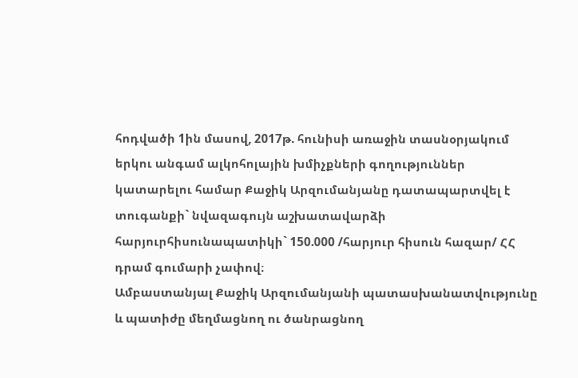հոդվածի 1ին մասով, 2017թ. հունիսի առաջին տասնօրյակում երկու անգամ ալկոհոլային խմիչքների գողություններ կատարելու համար Քաջիկ Արզումանյանը դատապարտվել է տուգանքի` նվազագույն աշխատավարձի հարյուրհիսունապատիկի` 150.000 /հարյուր հիսուն հազար/ ՀՀ դրամ գումարի չափով։
Ամբաստանյալ Քաջիկ Արզումանյանի պատասխանատվությունը և պատիժը մեղմացնող ու ծանրացնող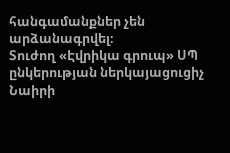հանգամանքներ չեն արձանագրվել։
Տուժող «Էվրիկա գրուպ» ՍՊ ընկերության ներկայացուցիչ Նաիրի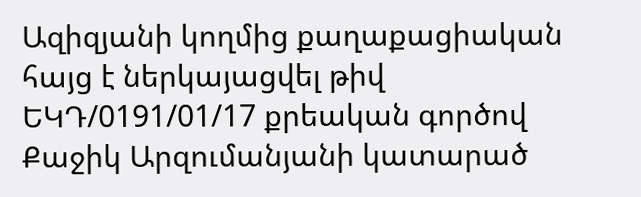Ազիզյանի կողմից քաղաքացիական հայց է ներկայացվել թիվ ԵԿԴ/0191/01/17 քրեական գործով Քաջիկ Արզումանյանի կատարած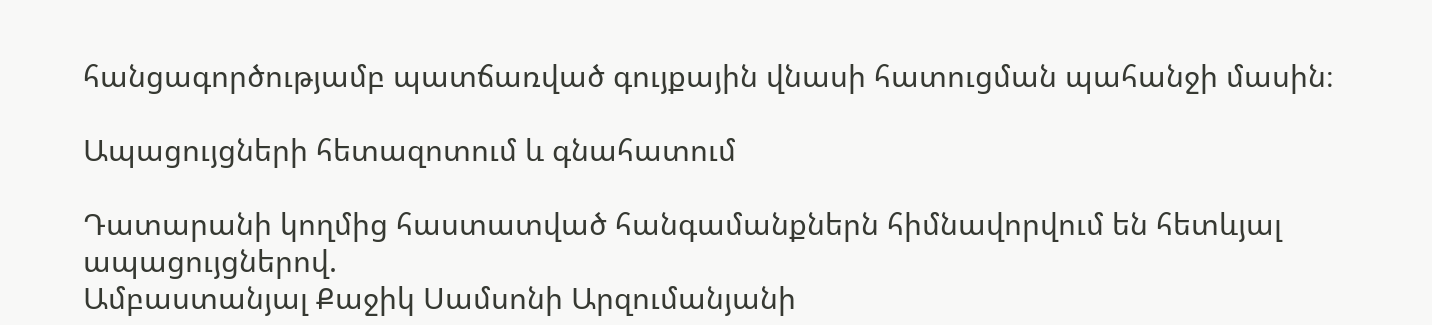հանցագործությամբ պատճառված գույքային վնասի հատուցման պահանջի մասին։

Ապացույցների հետազոտում և գնահատում

Դատարանի կողմից հաստատված հանգամանքներն հիմնավորվում են հետևյալ ապացույցներով.
Ամբաստանյալ Քաջիկ Սամսոնի Արզումանյանի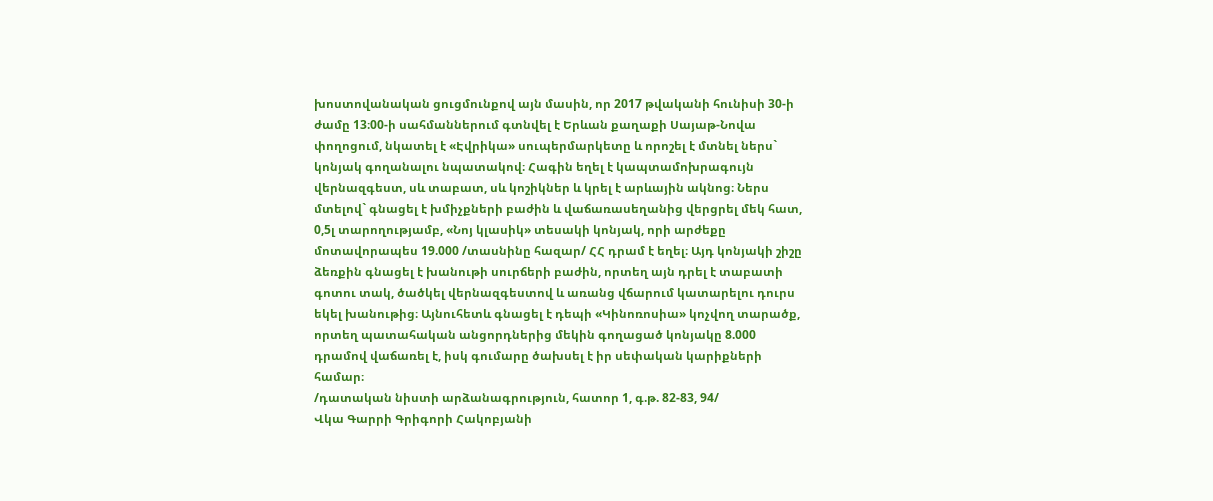խոստովանական ցուցմունքով այն մասին, որ 2017 թվականի հունիսի 30-ի ժամը 13։00-ի սահմաններում գտնվել է Երևան քաղաքի Սայաթ-Նովա փողոցում, նկատել է «Էվրիկա» սուպերմարկետը և որոշել է մտնել ներս` կոնյակ գողանալու նպատակով։ Հագին եղել է կապտամոխրագույն վերնազգեստ, սև տաբատ, սև կոշիկներ և կրել է արևային ակնոց։ Ներս մտելով` գնացել է խմիչքների բաժին և վաճառասեղանից վերցրել մեկ հատ, 0,5լ տարողությամբ, «Նոյ կլասիկ» տեսակի կոնյակ, որի արժեքը մոտավորապես 19.000 /տասնինը հազար/ ՀՀ դրամ է եղել։ Այդ կոնյակի շիշը ձեռքին գնացել է խանութի սուրճերի բաժին, որտեղ այն դրել է տաբատի գոտու տակ, ծածկել վերնազգեստով և առանց վճարում կատարելու դուրս եկել խանութից։ Այնուհետև գնացել է դեպի «Կինոռոսիա» կոչվող տարածք, որտեղ պատահական անցորդներից մեկին գողացած կոնյակը 8.000 դրամով վաճառել է, իսկ գումարը ծախսել է իր սեփական կարիքների համար։
/դատական նիստի արձանագրություն, հատոր 1, գ.թ. 82-83, 94/
Վկա Գարրի Գրիգորի Հակոբյանի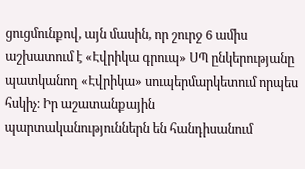ցուցմունքով, այն մասին, որ շուրջ 6 ամիս աշխատում է «Էվրիկա գրուպ» ՍՊ ընկերությանը պատկանող «Էվրիկա» սուպերմարկետում որպես հսկիչ։ Իր աշատանքային պարտականություններն են հանդիսանում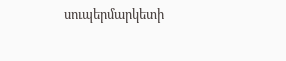սուպերմարկետի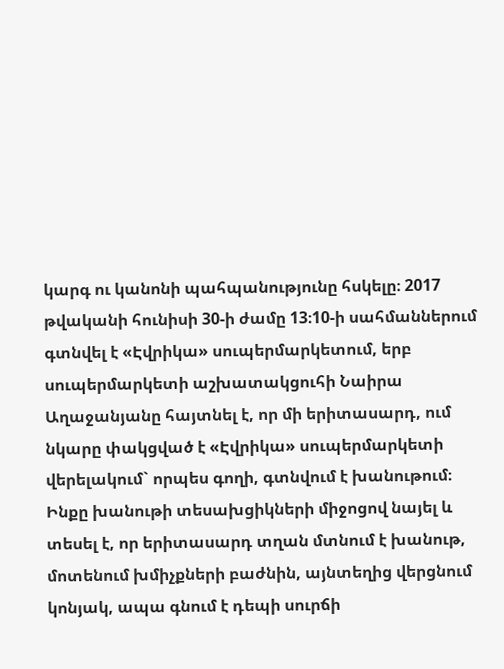կարգ ու կանոնի պահպանությունը հսկելը։ 2017 թվականի հունիսի 30-ի ժամը 13։10-ի սահմաններում գտնվել է «Էվրիկա» սուպերմարկետում, երբ սուպերմարկետի աշխատակցուհի Նաիրա Աղաջանյանը հայտնել է, որ մի երիտասարդ, ում նկարը փակցված է «Էվրիկա» սուպերմարկետի վերելակում` որպես գողի, գտնվում է խանութում։ Ինքը խանութի տեսախցիկների միջոցով նայել և տեսել է, որ երիտասարդ տղան մտնում է խանութ, մոտենում խմիչքների բաժնին, այնտեղից վերցնում կոնյակ, ապա գնում է դեպի սուրճի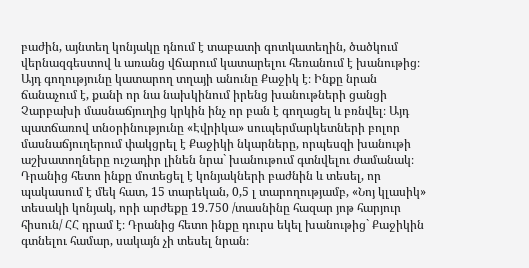բաժին, այնտեղ կոնյակը դնում է տաբատի գոտկատեղին, ծածկում վերնազգեստով և առանց վճարում կատարելու հեռանում է խանութից։ Այդ գողությունը կատարող տղայի անունը Քաջիկ է։ Ինքը նրան ճանաչում է, քանի որ նա նախկինում իրենց խանութների ցանցի Չարբախի մասնաճյուղից կրկին ինչ որ բան է գողացել և բռնվել։ Այդ պատճառով տնօրինությունը «Էվրիկա» սուպերմարկետների բոլոր մասնաճյուղերում փակցրել է Քաջիկի նկարները, որպեսզի խանութի աշխատողները ուշադիր լինեն նրա` խանութում գտնվելու ժամանակ։ Դրանից հետո ինքը մոտեցել է կոնյակների բաժնին և տեսել, որ պակասում է մեկ հատ, 15 տարեկան, 0,5 լ տարողությամբ, «Նոյ կլասիկ» տեսակի կոնյակ, որի արժեքը 19.750 /տասնինը հազար յոթ հարյուր հիսուն/ ՀՀ դրամ է։ Դրանից հետո ինքը դուրս եկել խանութից` Քաջիկին գտնելու համար, սակայն չի տեսել նրան։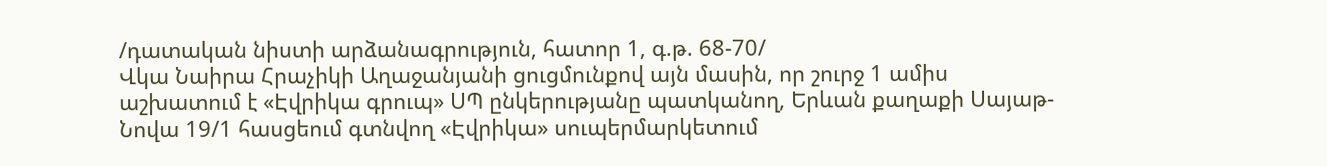/դատական նիստի արձանագրություն, հատոր 1, գ.թ. 68-70/
Վկա Նաիրա Հրաչիկի Աղաջանյանի ցուցմունքով այն մասին, որ շուրջ 1 ամիս աշխատում է «Էվրիկա գրուպ» ՍՊ ընկերությանը պատկանող, Երևան քաղաքի Սայաթ-Նովա 19/1 հասցեում գտնվող «Էվրիկա» սուպերմարկետում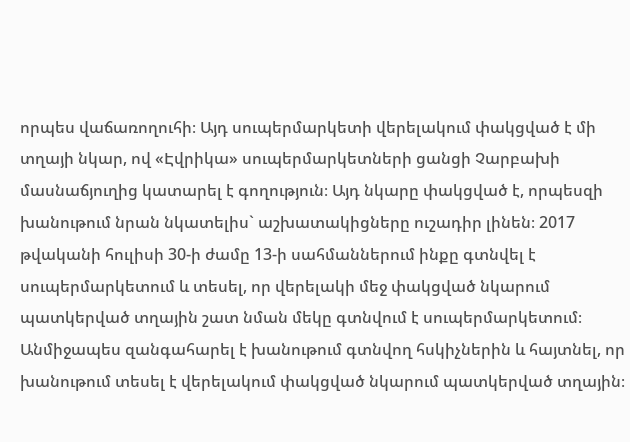որպես վաճառողուհի։ Այդ սուպերմարկետի վերելակում փակցված է մի տղայի նկար, ով «Էվրիկա» սուպերմարկետների ցանցի Չարբախի մասնաճյուղից կատարել է գողություն։ Այդ նկարը փակցված է, որպեսզի խանութում նրան նկատելիս` աշխատակիցները ուշադիր լինեն։ 2017 թվականի հուլիսի 30-ի ժամը 13-ի սահմաններում ինքը գտնվել է սուպերմարկետում և տեսել, որ վերելակի մեջ փակցված նկարում պատկերված տղային շատ նման մեկը գտնվում է սուպերմարկետում։ Անմիջապես զանգահարել է խանութում գտնվող հսկիչներին և հայտնել, որ խանութում տեսել է վերելակում փակցված նկարում պատկերված տղային։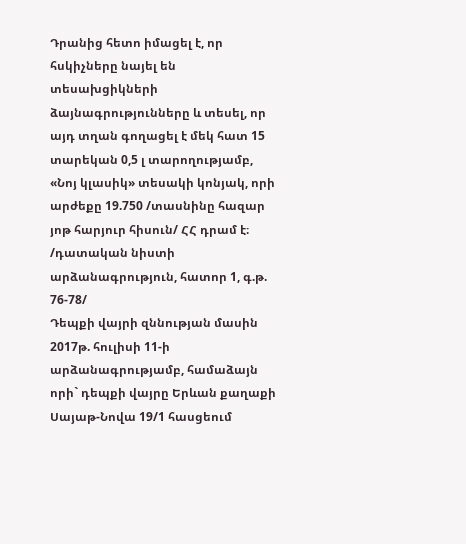Դրանից հետո իմացել է, որ հսկիչները նայել են տեսախցիկների ձայնագրությունները և տեսել, որ այդ տղան գողացել է մեկ հատ 15 տարեկան 0,5 լ տարողությամբ, «Նոյ կլասիկ» տեսակի կոնյակ, որի արժեքը 19.750 /տասնինը հազար յոթ հարյուր հիսուն/ ՀՀ դրամ է։
/դատական նիստի արձանագրություն, հատոր 1, գ.թ. 76-78/
Դեպքի վայրի զննության մասին 2017թ. հուլիսի 11-ի արձանագրությամբ, համաձայն որի` դեպքի վայրը Երևան քաղաքի Սայաթ-Նովա 19/1 հասցեում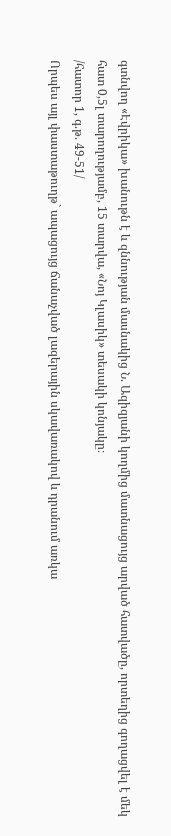գտնվող «Էվրիկա» խանութն է և զննության մասնակից Ն. Ազիզյանի կողմից մատնացույց արված հատվածը, որտեղից գողացվել է մեկ հատ 0,5լ տարողությամբ, 15 տարվա, «Նոյ Կլասիկ» տեսակի կոնյակը։
/հատոր 1, գ.թ. 49-51/
Որպես այլ փաստաթուղթ` ապացույց ճանաչված լազերային սկավառակով և դրանում առկա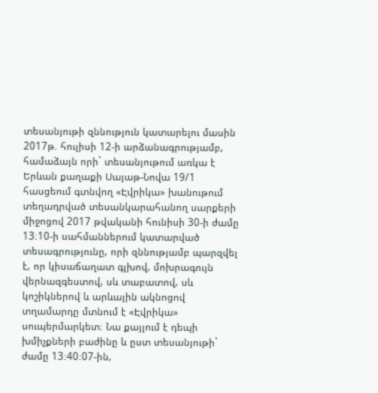տեսանյութի զննություն կատարելու մասին 2017թ. հուլիսի 12-ի արձանագրությամբ, համաձայն որի` տեսանյութում առկա է Երևան քաղաքի Սայաթ-Նովա 19/1 հասցեում գտնվող «Էվրիկա» խանութում տեղադրված տեսանկարահանող սարքերի միջոցով 2017 թվականի հունիսի 30-ի ժամը 13։10-ի սահմաններում կատարված տեսագրությունը, որի զննությամբ պարզվել է, որ կիսաճաղատ գլխով, մոխրագույն վերնազգեստով, սև տաբատով, սև կոշիկներով և արևային ակնոցով տղամարդը մտնում է «Էվրիկա» սուպերմարկետ։ Նա քայլում է դեպի խմիչքների բաժինը և ըստ տեսանյութի` ժամը 13։40։07-ին,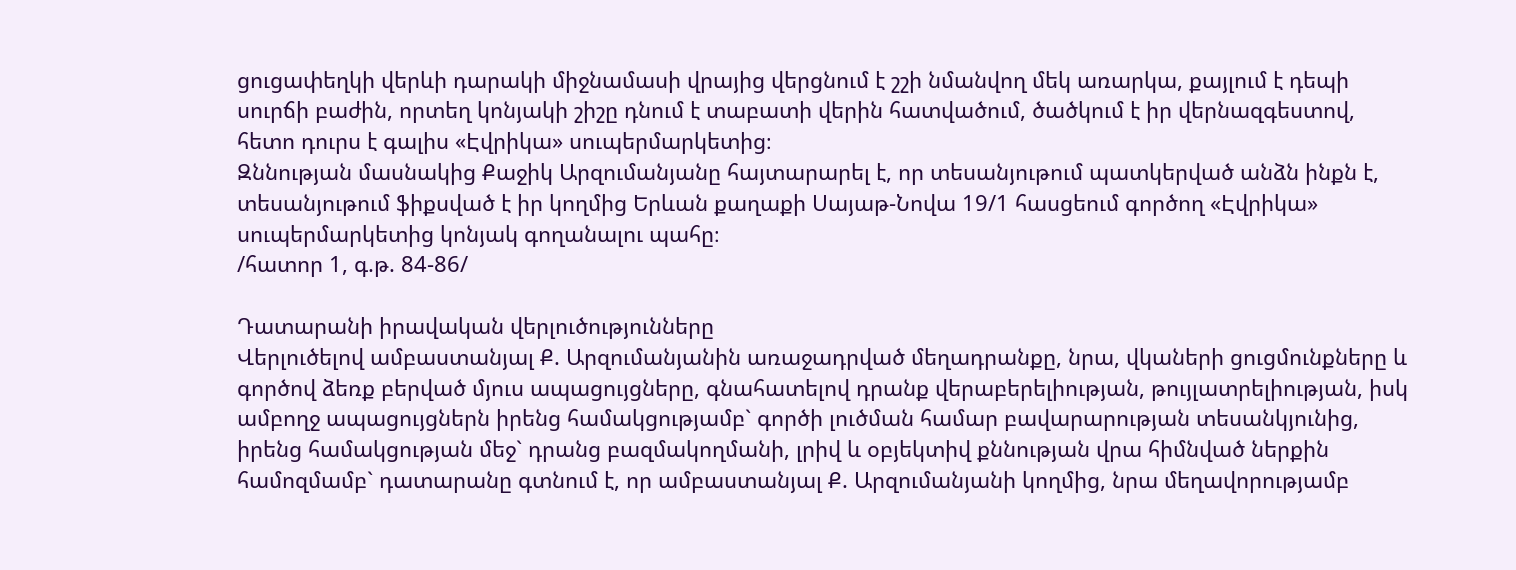ցուցափեղկի վերևի դարակի միջնամասի վրայից վերցնում է շշի նմանվող մեկ առարկա, քայլում է դեպի սուրճի բաժին, որտեղ կոնյակի շիշը դնում է տաբատի վերին հատվածում, ծածկում է իր վերնազգեստով, հետո դուրս է գալիս «Էվրիկա» սուպերմարկետից։
Զննության մասնակից Քաջիկ Արզումանյանը հայտարարել է, որ տեսանյութում պատկերված անձն ինքն է, տեսանյութում ֆիքսված է իր կողմից Երևան քաղաքի Սայաթ-Նովա 19/1 հասցեում գործող «Էվրիկա» սուպերմարկետից կոնյակ գողանալու պահը։
/հատոր 1, գ.թ. 84-86/

Դատարանի իրավական վերլուծությունները
Վերլուծելով ամբաստանյալ Ք. Արզումանյանին առաջադրված մեղադրանքը, նրա, վկաների ցուցմունքները և գործով ձեռք բերված մյուս ապացույցները, գնահատելով դրանք վերաբերելիության, թույլատրելիության, իսկ ամբողջ ապացույցներն իրենց համակցությամբ` գործի լուծման համար բավարարության տեսանկյունից, իրենց համակցության մեջ` դրանց բազմակողմանի, լրիվ և օբյեկտիվ քննության վրա հիմնված ներքին համոզմամբ` դատարանը գտնում է, որ ամբաստանյալ Ք. Արզումանյանի կողմից, նրա մեղավորությամբ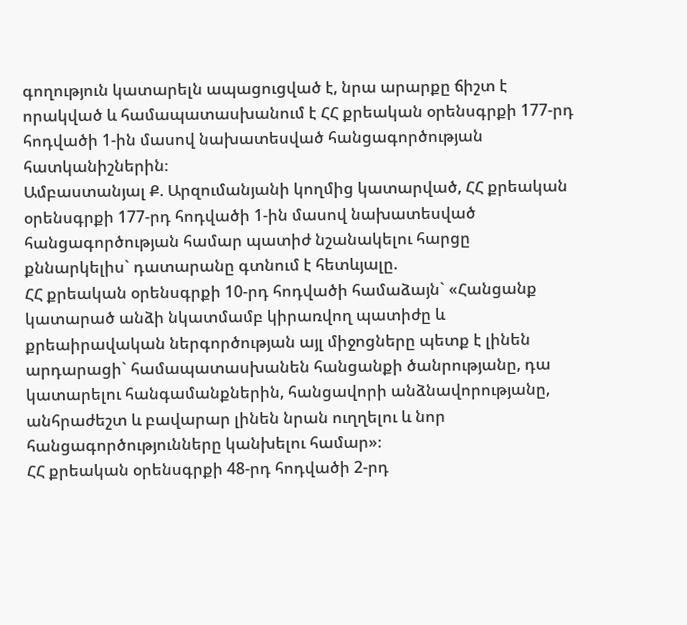գողություն կատարելն ապացուցված է, նրա արարքը ճիշտ է որակված և համապատասխանում է ՀՀ քրեական օրենսգրքի 177-րդ հոդվածի 1-ին մասով նախատեսված հանցագործության հատկանիշներին։
Ամբաստանյալ Ք. Արզումանյանի կողմից կատարված, ՀՀ քրեական օրենսգրքի 177-րդ հոդվածի 1-ին մասով նախատեսված հանցագործության համար պատիժ նշանակելու հարցը քննարկելիս` դատարանը գտնում է հետևյալը.
ՀՀ քրեական օրենսգրքի 10-րդ հոդվածի համաձայն` «Հանցանք կատարած անձի նկատմամբ կիրառվող պատիժը և քրեաիրավական ներգործության այլ միջոցները պետք է լինեն արդարացի` համապատասխանեն հանցանքի ծանրությանը, դա կատարելու հանգամանքներին, հանցավորի անձնավորությանը, անհրաժեշտ և բավարար լինեն նրան ուղղելու և նոր հանցագործությունները կանխելու համար»։
ՀՀ քրեական օրենսգրքի 48-րդ հոդվածի 2-րդ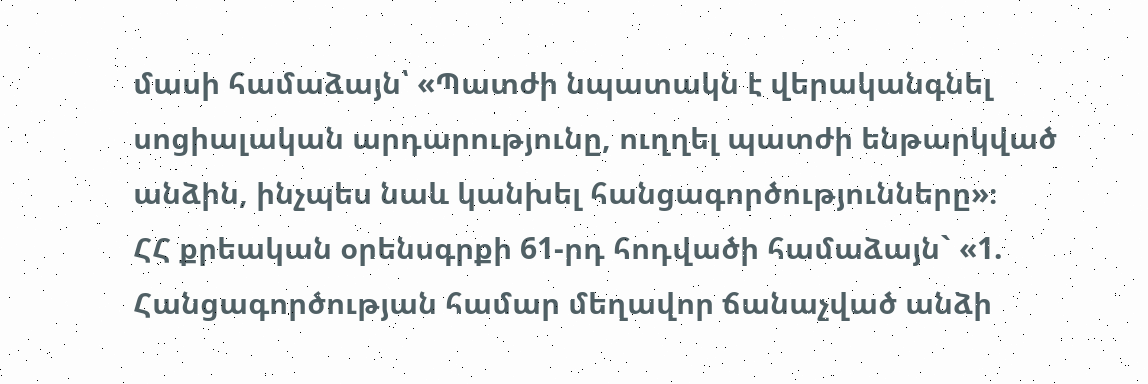մասի համաձայն՝ «Պատժի նպատակն է վերականգնել սոցիալական արդարությունը, ուղղել պատժի ենթարկված անձին, ինչպես նաև կանխել հանցագործությունները»։
ՀՀ քրեական օրենսգրքի 61-րդ հոդվածի համաձայն` «1. Հանցագործության համար մեղավոր ճանաչված անձի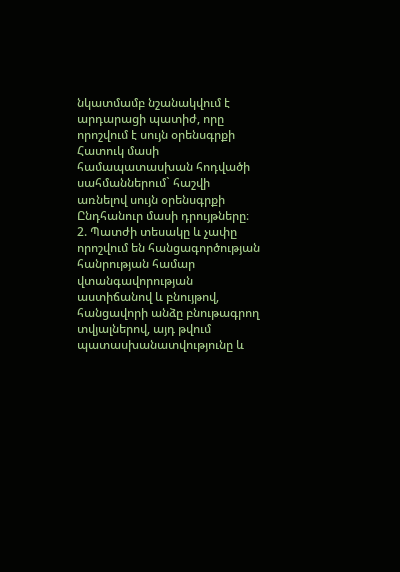նկատմամբ նշանակվում է արդարացի պատիժ, որը որոշվում է սույն օրենսգրքի Հատուկ մասի համապատասխան հոդվածի սահմաններում` հաշվի առնելով սույն օրենսգրքի Ընդհանուր մասի դրույթները։
2. Պատժի տեսակը և չափը որոշվում են հանցագործության հանրության համար վտանգավորության աստիճանով և բնույթով, հանցավորի անձը բնութագրող տվյալներով, այդ թվում պատասխանատվությունը և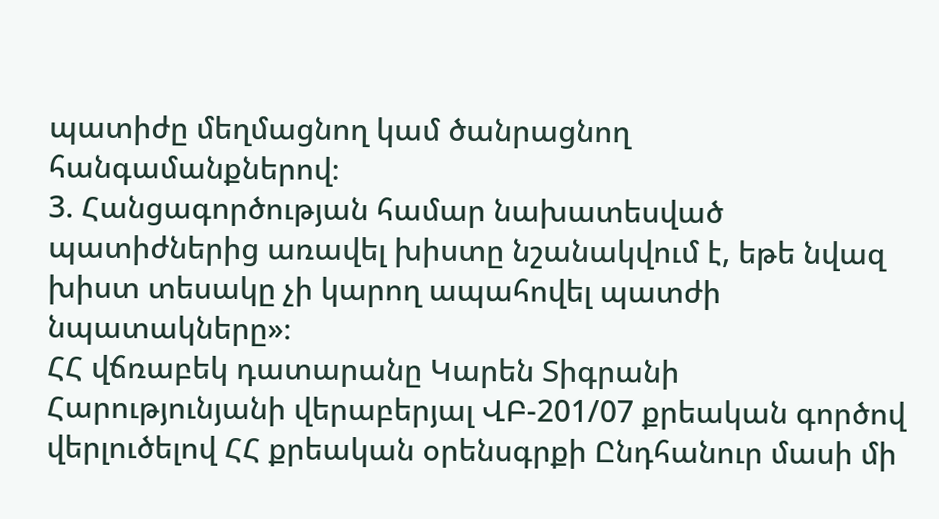պատիժը մեղմացնող կամ ծանրացնող հանգամանքներով։
3. Հանցագործության համար նախատեսված պատիժներից առավել խիստը նշանակվում է, եթե նվազ խիստ տեսակը չի կարող ապահովել պատժի նպատակները»։
ՀՀ վճռաբեկ դատարանը Կարեն Տիգրանի Հարությունյանի վերաբերյալ ՎԲ-201/07 քրեական գործով վերլուծելով ՀՀ քրեական օրենսգրքի Ընդհանուր մասի մի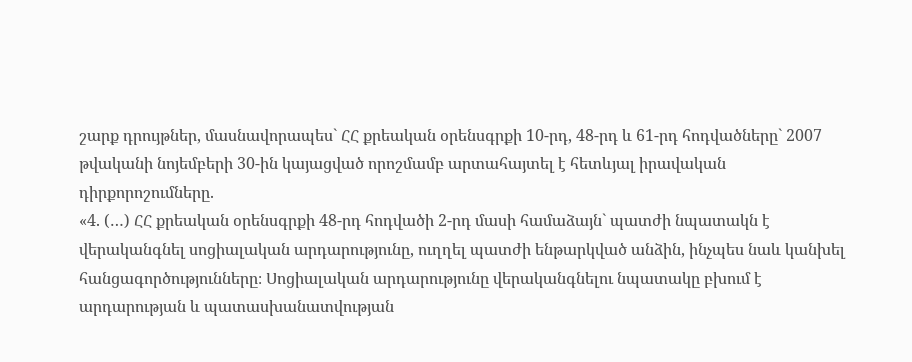շարք դրույթներ, մասնավորապես` ՀՀ քրեական օրենսգրքի 10-րդ, 48-րդ և 61-րդ հոդվածները` 2007 թվականի նոյեմբերի 30-ին կայացված որոշմամբ արտահայտել է հետևյալ իրավական դիրքորոշումները.
«4. (…) ՀՀ քրեական օրենսգրքի 48-րդ հոդվածի 2-րդ մասի համաձայն` պատժի նպատակն է վերականգնել սոցիալական արդարությունը, ուղղել պատժի ենթարկված անձին, ինչպես նաև կանխել հանցագործությունները։ Սոցիալական արդարությունը վերականգնելու նպատակը բխում է արդարության և պատասխանատվության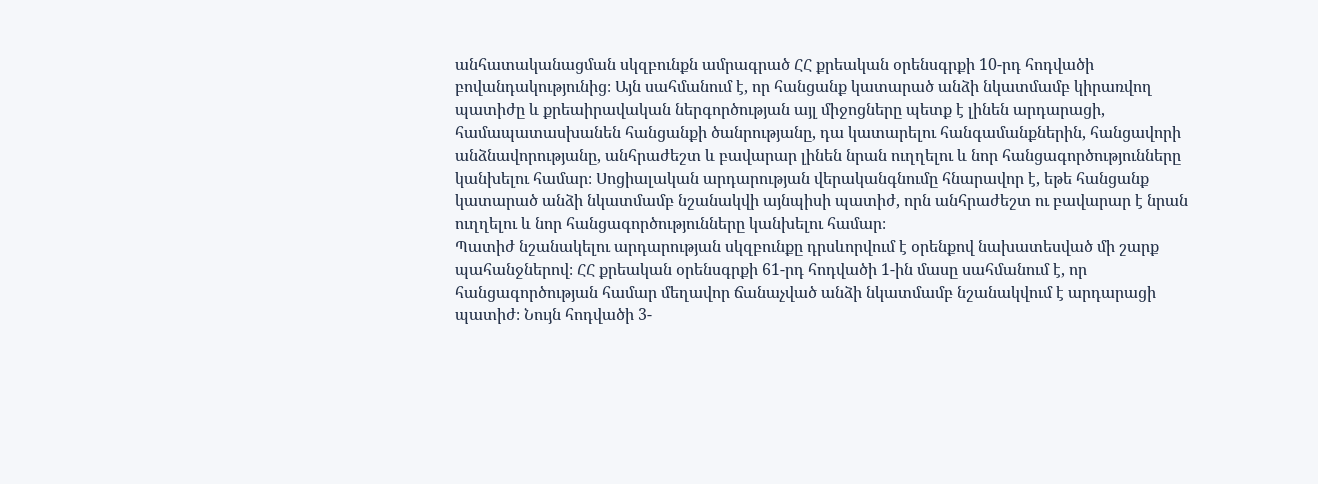անհատականացման սկզբունքն ամրագրած ՀՀ քրեական օրենսգրքի 10-րդ հոդվածի բովանդակությունից։ Այն սահմանում է, որ հանցանք կատարած անձի նկատմամբ կիրառվող պատիժը և քրեաիրավական ներգործության այլ միջոցները պետք է լինեն արդարացի, համապատասխանեն հանցանքի ծանրությանը, դա կատարելու հանգամանքներին, հանցավորի անձնավորությանը, անհրաժեշտ և բավարար լինեն նրան ուղղելու և նոր հանցագործությունները կանխելու համար։ Սոցիալական արդարության վերականգնումը հնարավոր է, եթե հանցանք կատարած անձի նկատմամբ նշանակվի այնպիսի պատիժ, որն անհրաժեշտ ու բավարար է նրան ուղղելու և նոր հանցագործությունները կանխելու համար։
Պատիժ նշանակելու արդարության սկզբունքը դրսևորվում է օրենքով նախատեսված մի շարք պահանջներով։ ՀՀ քրեական օրենսգրքի 61-րդ հոդվածի 1-ին մասը սահմանում է, որ հանցագործության համար մեղավոր ճանաչված անձի նկատմամբ նշանակվում է արդարացի պատիժ։ Նույն հոդվածի 3-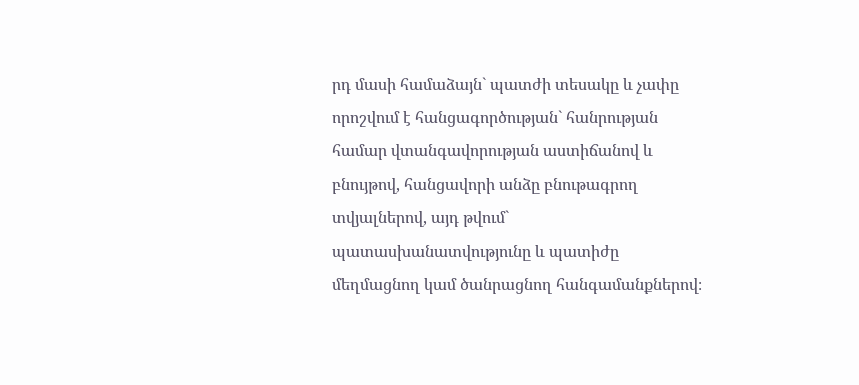րդ մասի համաձայն` պատժի տեսակը և չափը որոշվում է հանցագործության` հանրության համար վտանգավորության աստիճանով և բնույթով, հանցավորի անձը բնութագրող տվյալներով, այդ թվում` պատասխանատվությունը և պատիժը մեղմացնող կամ ծանրացնող հանգամանքներով։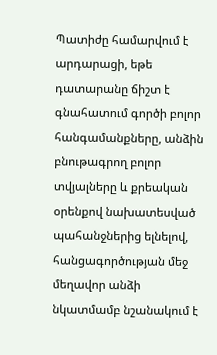Պատիժը համարվում է արդարացի, եթե դատարանը ճիշտ է գնահատում գործի բոլոր հանգամանքները, անձին բնութագրող բոլոր տվյալները և քրեական օրենքով նախատեսված պահանջներից ելնելով, հանցագործության մեջ մեղավոր անձի նկատմամբ նշանակում է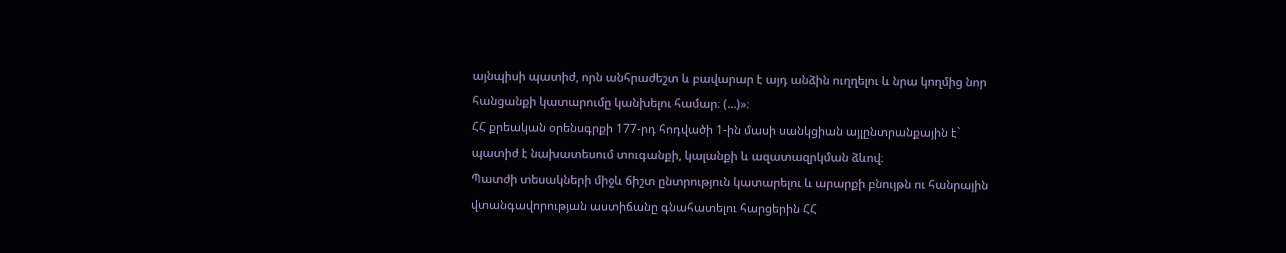այնպիսի պատիժ, որն անհրաժեշտ և բավարար է այդ անձին ուղղելու և նրա կողմից նոր հանցանքի կատարումը կանխելու համար։ (…)»։
ՀՀ քրեական օրենսգրքի 177-րդ հոդվածի 1-ին մասի սանկցիան այլընտրանքային է` պատիժ է նախատեսում տուգանքի, կալանքի և ազատազրկման ձևով։
Պատժի տեսակների միջև ճիշտ ընտրություն կատարելու և արարքի բնույթն ու հանրային վտանգավորության աստիճանը գնահատելու հարցերին ՀՀ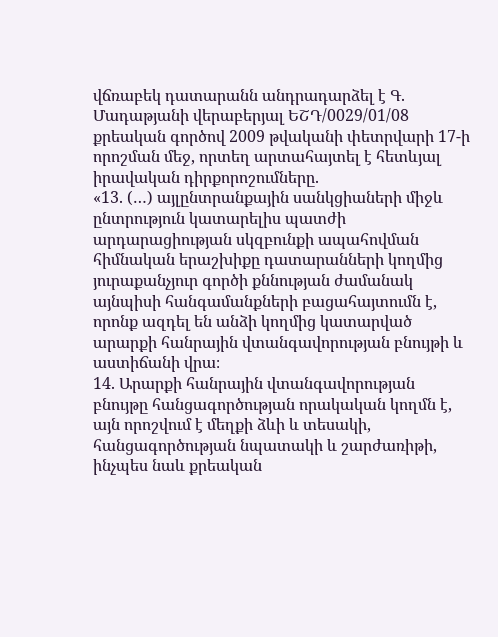վճռաբեկ դատարանն անդրադարձել է Գ. Մադաթյանի վերաբերյալ ԵՇԴ/0029/01/08 քրեական գործով 2009 թվականի փետրվարի 17-ի որոշման մեջ, որտեղ արտահայտել է հետևյալ իրավական դիրքորոշումները.
«13. (…) այլընտրանքային սանկցիաների միջև ընտրություն կատարելիս պատժի արդարացիության սկզբունքի ապահովման հիմնական երաշխիքը դատարանների կողմից յուրաքանչյուր գործի քննության ժամանակ այնպիսի հանգամանքների բացահայտումն է, որոնք ազդել են անձի կողմից կատարված արարքի հանրային վտանգավորության բնույթի և աստիճանի վրա։
14. Արարքի հանրային վտանգավորության բնույթը հանցագործության որակական կողմն է, այն որոշվում է մեղքի ձևի և տեսակի, հանցագործության նպատակի և շարժառիթի, ինչպես նաև քրեական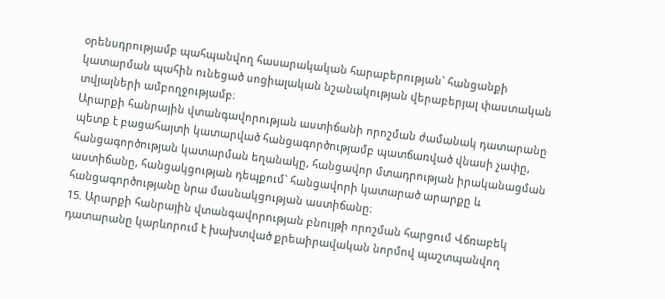օրենսդրությամբ պահպանվող հասարակական հարաբերության` հանցանքի կատարման պահին ունեցած սոցիալական նշանակության վերաբերյալ փաստական տվյալների ամբողջությամբ։
Արարքի հանրային վտանգավորության աստիճանի որոշման ժամանակ դատարանը պետք է բացահայտի կատարված հանցագործությամբ պատճառված վնասի չափը, հանցագործության կատարման եղանակը, հանցավոր մտադրության իրականացման աստիճանը, հանցակցության դեպքում` հանցավորի կատարած արարքը և հանցագործությանը նրա մասնակցության աստիճանը։
15. Արարքի հանրային վտանգավորության բնույթի որոշման հարցում Վճռաբեկ դատարանը կարևորում է խախտված քրեաիրավական նորմով պաշտպանվող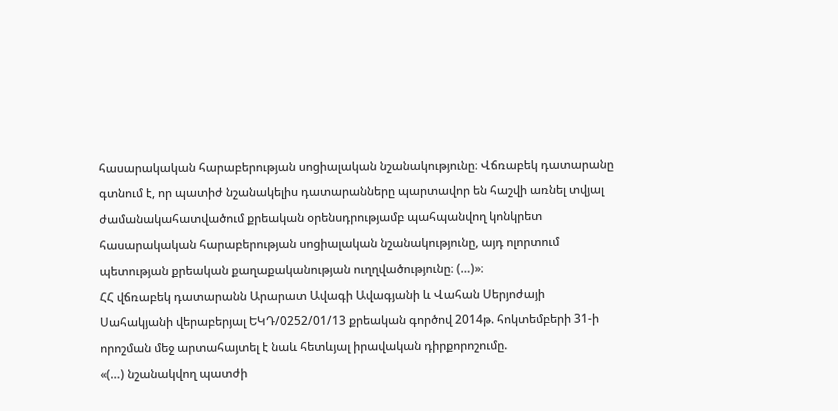հասարակական հարաբերության սոցիալական նշանակությունը։ Վճռաբեկ դատարանը գտնում է, որ պատիժ նշանակելիս դատարանները պարտավոր են հաշվի առնել տվյալ ժամանակահատվածում քրեական օրենսդրությամբ պահպանվող կոնկրետ հասարակական հարաբերության սոցիալական նշանակությունը, այդ ոլորտում պետության քրեական քաղաքականության ուղղվածությունը։ (…)»։
ՀՀ վճռաբեկ դատարանն Արարատ Ավագի Ավագյանի և Վահան Սերյոժայի Սահակյանի վերաբերյալ ԵԿԴ/0252/01/13 քրեական գործով 2014թ. հոկտեմբերի 31-ի որոշման մեջ արտահայտել է նաև հետևյալ իրավական դիրքորոշումը.
«(…) նշանակվող պատժի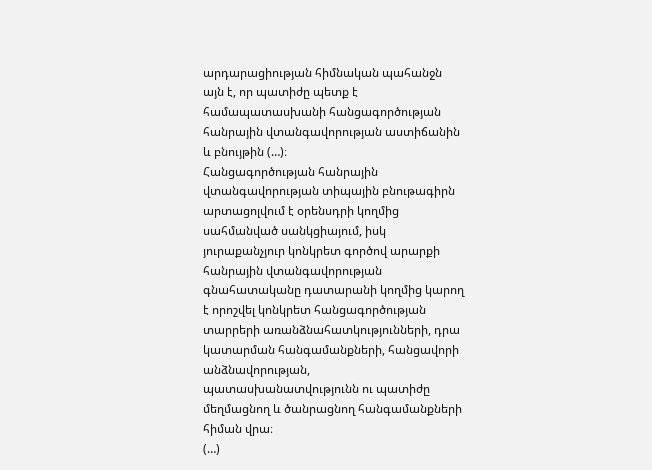արդարացիության հիմնական պահանջն այն է, որ պատիժը պետք է համապատասխանի հանցագործության հանրային վտանգավորության աստիճանին և բնույթին (…)։
Հանցագործության հանրային վտանգավորության տիպային բնութագիրն արտացոլվում է օրենսդրի կողմից սահմանված սանկցիայում, իսկ յուրաքանչյուր կոնկրետ գործով արարքի հանրային վտանգավորության գնահատականը դատարանի կողմից կարող է որոշվել կոնկրետ հանցագործության տարրերի առանձնահատկությունների, դրա կատարման հանգամանքների, հանցավորի անձնավորության, պատասխանատվությունն ու պատիժը մեղմացնող և ծանրացնող հանգամանքների հիման վրա։
(…)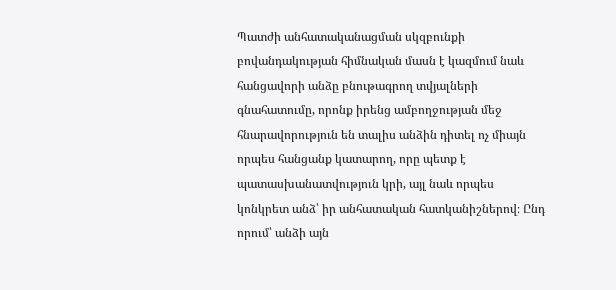Պատժի անհատականացման սկզբունքի բովանդակության հիմնական մասն է կազմում նաև հանցավորի անձը բնութագրող տվյալների գնահատումը, որոնք իրենց ամբողջության մեջ հնարավորություն են տալիս անձին դիտել ոչ միայն որպես հանցանք կատարող, որը պետք է պատասխանատվություն կրի, այլ նաև որպես կոնկրետ անձ՝ իր անհատական հատկանիշներով։ Ընդ որում՝ անձի այն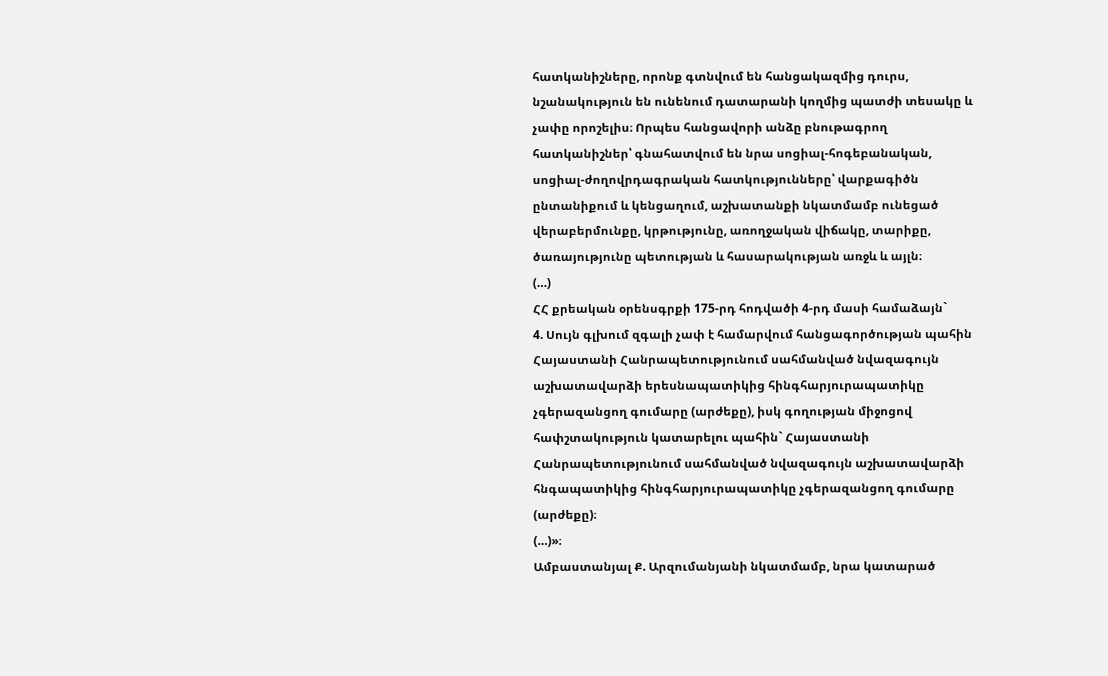հատկանիշները, որոնք գտնվում են հանցակազմից դուրս, նշանակություն են ունենում դատարանի կողմից պատժի տեսակը և չափը որոշելիս։ Որպես հանցավորի անձը բնութագրող հատկանիշներ՝ գնահատվում են նրա սոցիալ-հոգեբանական, սոցիալ-ժողովրդագրական հատկությունները՝ վարքագիծն ընտանիքում և կենցաղում, աշխատանքի նկատմամբ ունեցած վերաբերմունքը, կրթությունը, առողջական վիճակը, տարիքը, ծառայությունը պետության և հասարակության առջև և այլն։
(…)
ՀՀ քրեական օրենսգրքի 175-րդ հոդվածի 4-րդ մասի համաձայն`
4. Սույն գլխում զգալի չափ է համարվում հանցագործության պահին Հայաստանի Հանրապետությունում սահմանված նվազագույն աշխատավարձի երեսնապատիկից հինգհարյուրապատիկը չգերազանցող գումարը (արժեքը), իսկ գողության միջոցով հափշտակություն կատարելու պահին` Հայաստանի Հանրապետությունում սահմանված նվազագույն աշխատավարձի հնգապատիկից հինգհարյուրապատիկը չգերազանցող գումարը (արժեքը)։
(…)»։
Ամբաստանյալ Ք. Արզումանյանի նկատմամբ, նրա կատարած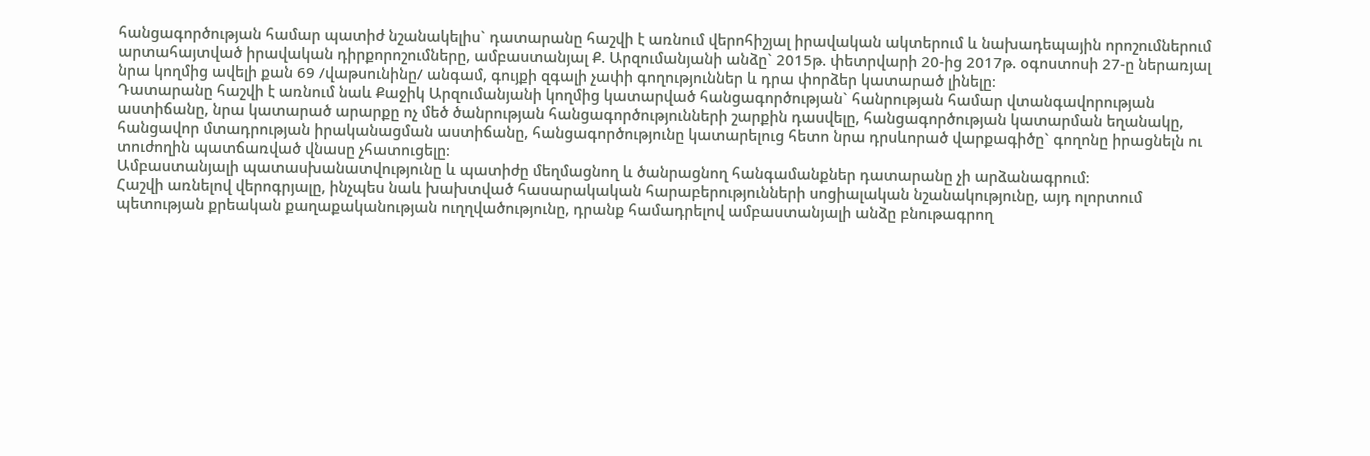հանցագործության համար պատիժ նշանակելիս` դատարանը հաշվի է առնում վերոհիշյալ իրավական ակտերում և նախադեպային որոշումներում արտահայտված իրավական դիրքորոշումները, ամբաստանյալ Ք. Արզումանյանի անձը` 2015թ. փետրվարի 20-ից 2017թ. օգոստոսի 27-ը ներառյալ նրա կողմից ավելի քան 69 /վաթսունինը/ անգամ, գույքի զգալի չափի գողություններ և դրա փորձեր կատարած լինելը։
Դատարանը հաշվի է առնում նաև Քաջիկ Արզումանյանի կողմից կատարված հանցագործության` հանրության համար վտանգավորության աստիճանը, նրա կատարած արարքը ոչ մեծ ծանրության հանցագործությունների շարքին դասվելը, հանցագործության կատարման եղանակը, հանցավոր մտադրության իրականացման աստիճանը, հանցագործությունը կատարելուց հետո նրա դրսևորած վարքագիծը` գողոնը իրացնելն ու տուժողին պատճառված վնասը չհատուցելը։
Ամբաստանյալի պատասխանատվությունը և պատիժը մեղմացնող և ծանրացնող հանգամանքներ դատարանը չի արձանագրում։
Հաշվի առնելով վերոգրյալը, ինչպես նաև խախտված հասարակական հարաբերությունների սոցիալական նշանակությունը, այդ ոլորտում պետության քրեական քաղաքականության ուղղվածությունը, դրանք համադրելով ամբաստանյալի անձը բնութագրող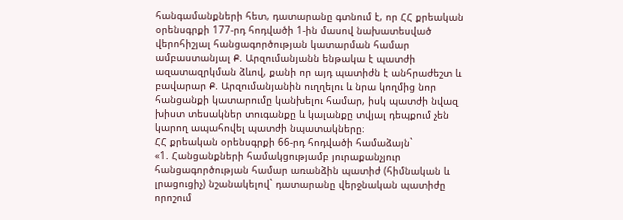հանգամանքների հետ, դատարանը գտնում է, որ ՀՀ քրեական օրենսգրքի 177-րդ հոդվածի 1-ին մասով նախատեսված վերոհիշյալ հանցագործության կատարման համար ամբաստանյալ Ք. Արզումանյանն ենթակա է պատժի ազատազրկման ձևով, քանի որ այդ պատիժն է անհրաժեշտ և բավարար Ք. Արզումանյանին ուղղելու և նրա կողմից նոր հանցանքի կատարումը կանխելու համար, իսկ պատժի նվազ խիստ տեսակներ տուգանքը և կալանքը տվյալ դեպքում չեն կարող ապահովել պատժի նպատակները։
ՀՀ քրեական օրենսգրքի 66-րդ հոդվածի համաձայն`
«1. Հանցանքների համակցությամբ յուրաքանչյուր հանցագործության համար առանձին պատիժ (հիմնական և լրացուցիչ) նշանակելով` դատարանը վերջնական պատիժը որոշում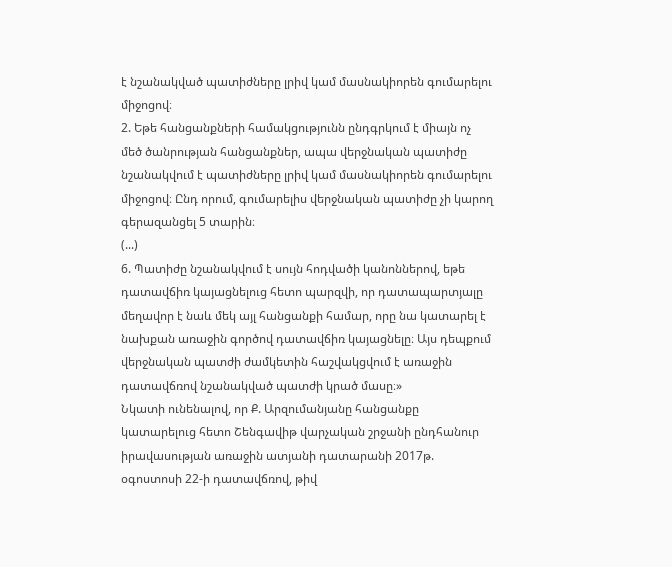է նշանակված պատիժները լրիվ կամ մասնակիորեն գումարելու միջոցով։
2. Եթե հանցանքների համակցությունն ընդգրկում է միայն ոչ մեծ ծանրության հանցանքներ, ապա վերջնական պատիժը նշանակվում է պատիժները լրիվ կամ մասնակիորեն գումարելու միջոցով։ Ընդ որում, գումարելիս վերջնական պատիժը չի կարող գերազանցել 5 տարին։
(...)
6. Պատիժը նշանակվում է սույն հոդվածի կանոններով, եթե դատավճիռ կայացնելուց հետո պարզվի, որ դատապարտյալը մեղավոր է նաև մեկ այլ հանցանքի համար, որը նա կատարել է նախքան առաջին գործով դատավճիռ կայացնելը։ Այս դեպքում վերջնական պատժի ժամկետին հաշվակցվում է առաջին դատավճռով նշանակված պատժի կրած մասը։»
Նկատի ունենալով, որ Ք. Արզումանյանը հանցանքը կատարելուց հետո Շենգավիթ վարչական շրջանի ընդհանուր իրավասության առաջին ատյանի դատարանի 2017թ. օգոստոսի 22-ի դատավճռով, թիվ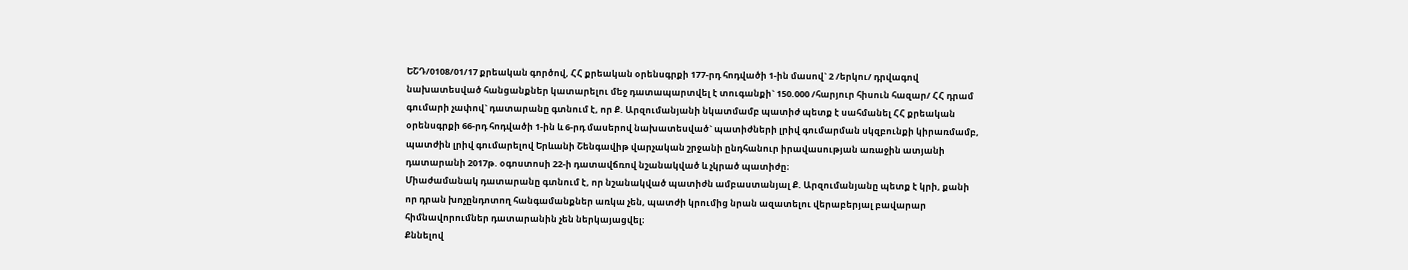ԵՇԴ/0108/01/17 քրեական գործով, ՀՀ քրեական օրենսգրքի 177-րդ հոդվածի 1-ին մասով` 2 /երկու/ դրվագով նախատեսված հանցանքներ կատարելու մեջ դատապարտվել է տուգանքի` 150.000 /հարյուր հիսուն հազար/ ՀՀ դրամ գումարի չափով` դատարանը գտնում է, որ Ք. Արզումանյանի նկատմամբ պատիժ պետք է սահմանել ՀՀ քրեական օրենսգրքի 66-րդ հոդվածի 1-ին և 6-րդ մասերով նախատեսված` պատիժների լրիվ գումարման սկզբունքի կիրառմամբ, պատժին լրիվ գումարելով Երևանի Շենգավիթ վարչական շրջանի ընդհանուր իրավասության առաջին ատյանի դատարանի 2017թ. օգոստոսի 22-ի դատավճռով նշանակված և չկրած պատիժը։
Միաժամանակ դատարանը գտնում է, որ նշանակված պատիժն ամբաստանյալ Ք. Արզումանյանը պետք է կրի, քանի որ դրան խոչընդոտող հանգամանքներ առկա չեն, պատժի կրումից նրան ազատելու վերաբերյալ բավարար հիմնավորումներ դատարանին չեն ներկայացվել։
Քննելով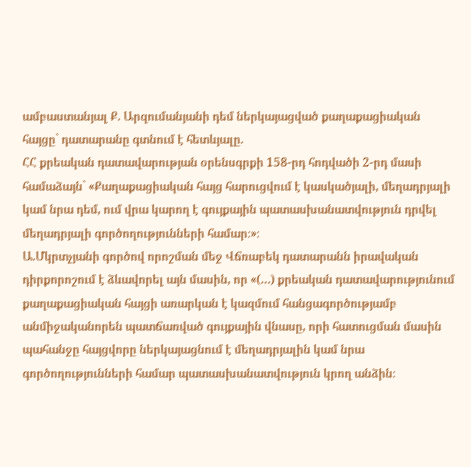ամբաստանյալ Ք. Արզումանյանի դեմ ներկայացված քաղաքացիական հայցը` դատարանը գտնում է հետևյալը.
ՀՀ քրեական դատավարության օրենսգրքի 158-րդ հոդվածի 2-րդ մասի համաձայն` «Քաղաքացիական հայց հարուցվում է կասկածյալի, մեղադրյալի կամ նրա դեմ, ում վրա կարող է գույքային պատասխանատվություն դրվել մեղադրյալի գործողությունների համար։»։
Ա.Մկրտչյանի գործով որոշման մեջ Վճռաբեկ դատարանն իրավական դիրքորոշում է ձևավորել այն մասին, որ «(…) քրեական դատավարությունում քաղաքացիական հայցի առարկան է կազմում հանցագործությամբ անմիջականորեն պատճառված գույքային վնասը, որի հատուցման մասին պահանջը հայցվորը ներկայացնում է մեղադրյալին կամ նրա գործողությունների համար պատասխանատվություն կրող անձին։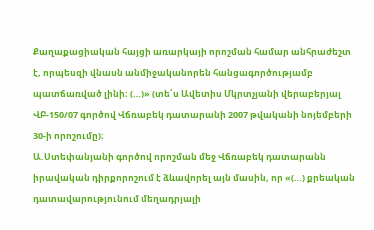Քաղաքացիական հայցի առարկայի որոշման համար անհրաժեշտ է, որպեսզի վնասն անմիջականորեն հանցագործությամբ պատճառված լինի։ (…)» (տե՛ս Ավետիս Մկրտչյանի վերաբերյալ ՎԲ-150/07 գործով Վճռաբեկ դատարանի 2007 թվականի նոյեմբերի 30-ի որոշումը)։
Ա.Ստեփանյանի գործով որոշման մեջ Վճռաբեկ դատարանն իրավական դիրքորոշում է ձևավորել այն մասին, որ «(…) քրեական դատավարությունում մեղադրյալի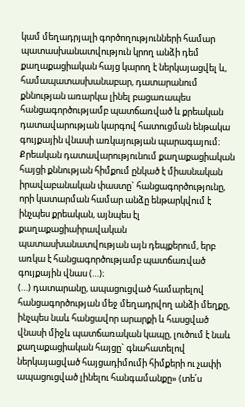կամ մեղադրյալի գործողությունների համար պատասխանատվություն կրող անձի դեմ քաղաքացիական հայց կարող է ներկայացվել և, համապատասխանաբար, դատարանում քննության առարկա լինել բացառապես հանցագործությամբ պատճառված և քրեական դատավարության կարգով հատուցման ենթակա գույքային վնասի առկայության պարագայում։ Քրեական դատավարությունում քաղաքացիական հայցի քննության հիմքում ընկած է միասնական իրավաբանական փաստը` հանցագործությունը, որի կատարման համար անձը ենթարկվում է ինչպես քրեական, այնպես էլ քաղաքացիաիրավական պատասխանատվության այն դեպքերում, երբ առկա է հանցագործությամբ պատճառված գույքային վնաս (…)։
(…) դատարանը, ապացուցված համարելով հանցագործության մեջ մեղադրվող անձի մեղքը, ինչպես նաև հանցավոր արարքի և հասցված վնասի միջև պատճառական կապը, լուծում է նաև քաղաքացիական հայցը` գնահատելով ներկայացված հայցադիմումի հիմքերի ու չափի ապացուցված լինելու հանգամանքը» (տե՛ս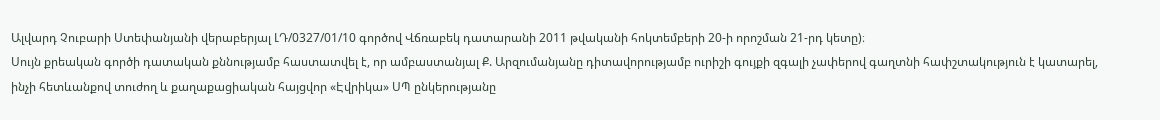Ալվարդ Չուբարի Ստեփանյանի վերաբերյալ ԼԴ/0327/01/10 գործով Վճռաբեկ դատարանի 2011 թվականի հոկտեմբերի 20-ի որոշման 21-րդ կետը)։
Սույն քրեական գործի դատական քննությամբ հաստատվել է, որ ամբաստանյալ Ք. Արզումանյանը դիտավորությամբ ուրիշի գույքի զգալի չափերով գաղտնի հափշտակություն է կատարել, ինչի հետևանքով տուժող և քաղաքացիական հայցվոր «Էվրիկա» ՍՊ ընկերությանը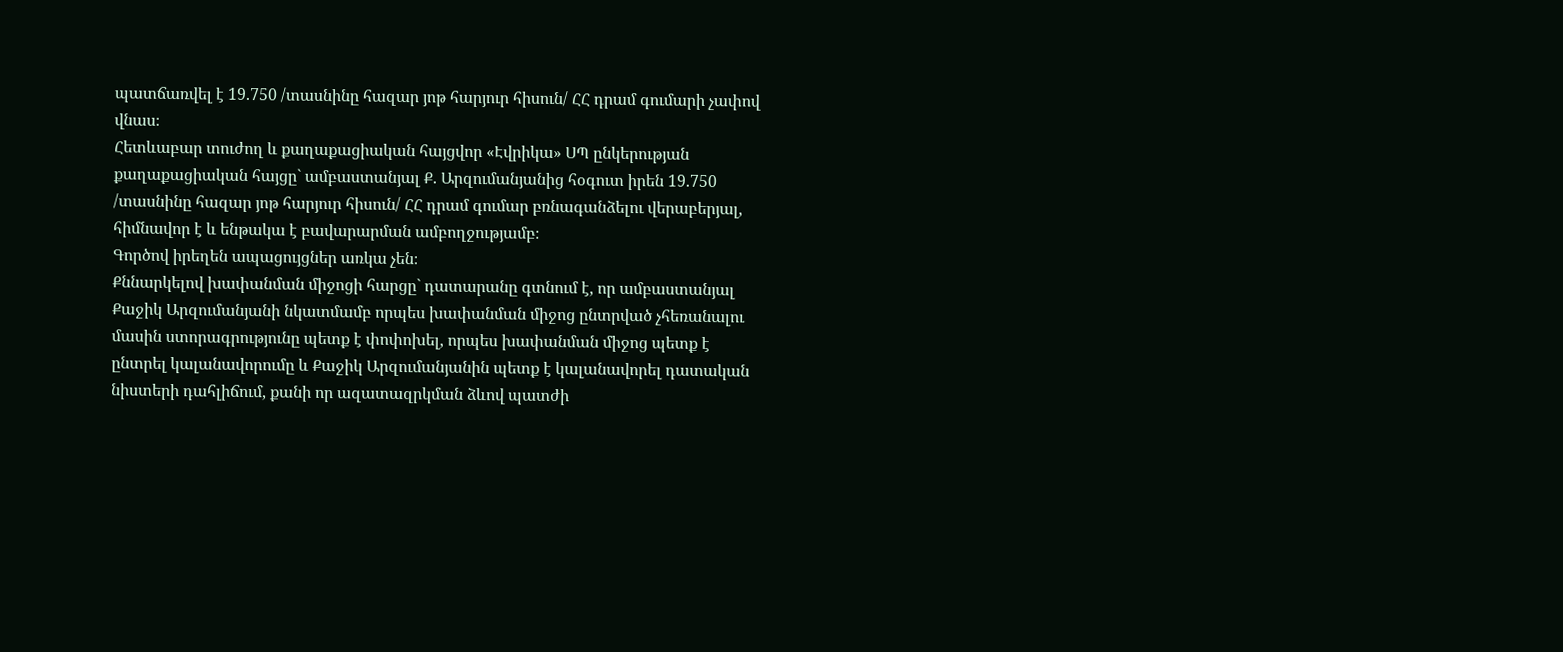պատճառվել է 19.750 /տասնինը հազար յոթ հարյուր հիսուն/ ՀՀ դրամ գումարի չափով վնաս։
Հետևաբար տուժող և քաղաքացիական հայցվոր «Էվրիկա» ՍՊ ընկերության քաղաքացիական հայցը` ամբաստանյալ Ք. Արզումանյանից հօգուտ իրեն 19.750 /տասնինը հազար յոթ հարյուր հիսուն/ ՀՀ դրամ գումար բռնագանձելու վերաբերյալ, հիմնավոր է և ենթակա է բավարարման ամբողջությամբ։
Գործով իրեղեն ապացույցներ առկա չեն։
Քննարկելով խափանման միջոցի հարցը` դատարանը գտնում է, որ ամբաստանյալ Քաջիկ Արզումանյանի նկատմամբ որպես խափանման միջոց ընտրված չհեռանալու մասին ստորագրությունը պետք է փոփոխել, որպես խափանման միջոց պետք է ընտրել կալանավորումը և Քաջիկ Արզումանյանին պետք է կալանավորել դատական նիստերի դահլիճում, քանի որ ազատազրկման ձևով պատժի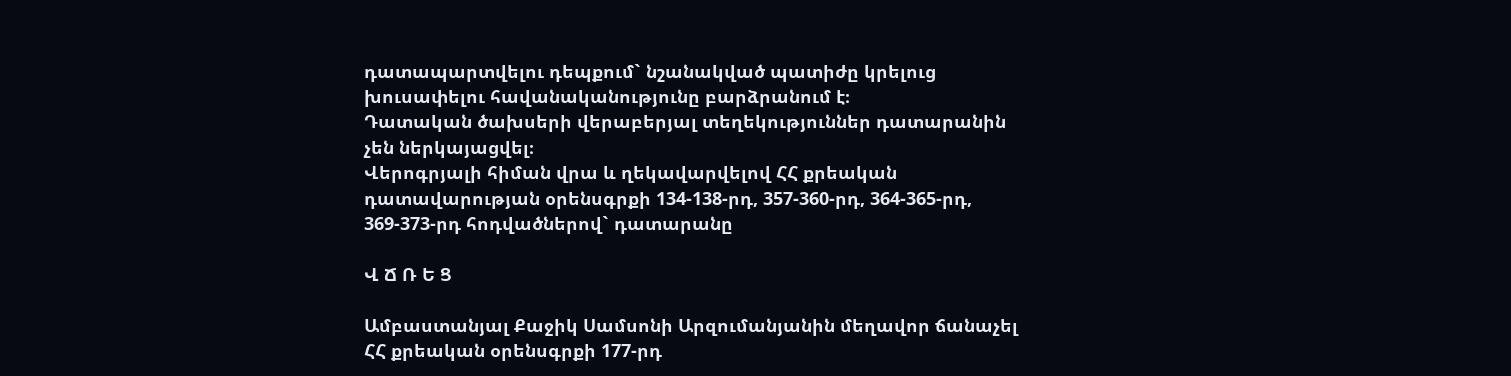դատապարտվելու դեպքում` նշանակված պատիժը կրելուց խուսափելու հավանականությունը բարձրանում է։
Դատական ծախսերի վերաբերյալ տեղեկություններ դատարանին չեն ներկայացվել։
Վերոգրյալի հիման վրա և ղեկավարվելով ՀՀ քրեական դատավարության օրենսգրքի 134-138-րդ, 357-360-րդ, 364-365-րդ, 369-373-րդ հոդվածներով` դատարանը

Վ Ճ Ռ Ե Ց

Ամբաստանյալ Քաջիկ Սամսոնի Արզումանյանին մեղավոր ճանաչել ՀՀ քրեական օրենսգրքի 177-րդ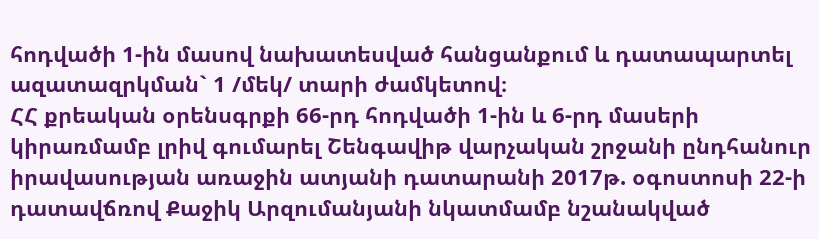հոդվածի 1-ին մասով նախատեսված հանցանքում և դատապարտել ազատազրկման` 1 /մեկ/ տարի ժամկետով։
ՀՀ քրեական օրենսգրքի 66-րդ հոդվածի 1-ին և 6-րդ մասերի կիրառմամբ լրիվ գումարել Շենգավիթ վարչական շրջանի ընդհանուր իրավասության առաջին ատյանի դատարանի 2017թ. օգոստոսի 22-ի դատավճռով Քաջիկ Արզումանյանի նկատմամբ նշանակված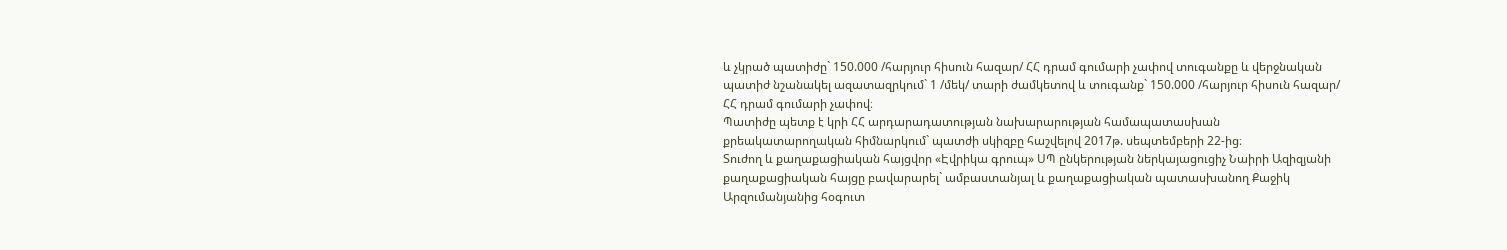և չկրած պատիժը` 150.000 /հարյուր հիսուն հազար/ ՀՀ դրամ գումարի չափով տուգանքը և վերջնական պատիժ նշանակել ազատազրկում` 1 /մեկ/ տարի ժամկետով և տուգանք` 150.000 /հարյուր հիսուն հազար/ ՀՀ դրամ գումարի չափով։
Պատիժը պետք է կրի ՀՀ արդարադատության նախարարության համապատասխան քրեակատարողական հիմնարկում` պատժի սկիզբը հաշվելով 2017թ. սեպտեմբերի 22-ից։
Տուժող և քաղաքացիական հայցվոր «Էվրիկա գրուպ» ՍՊ ընկերության ներկայացուցիչ Նաիրի Ազիզյանի քաղաքացիական հայցը բավարարել` ամբաստանյալ և քաղաքացիական պատասխանող Քաջիկ Արզումանյանից հօգուտ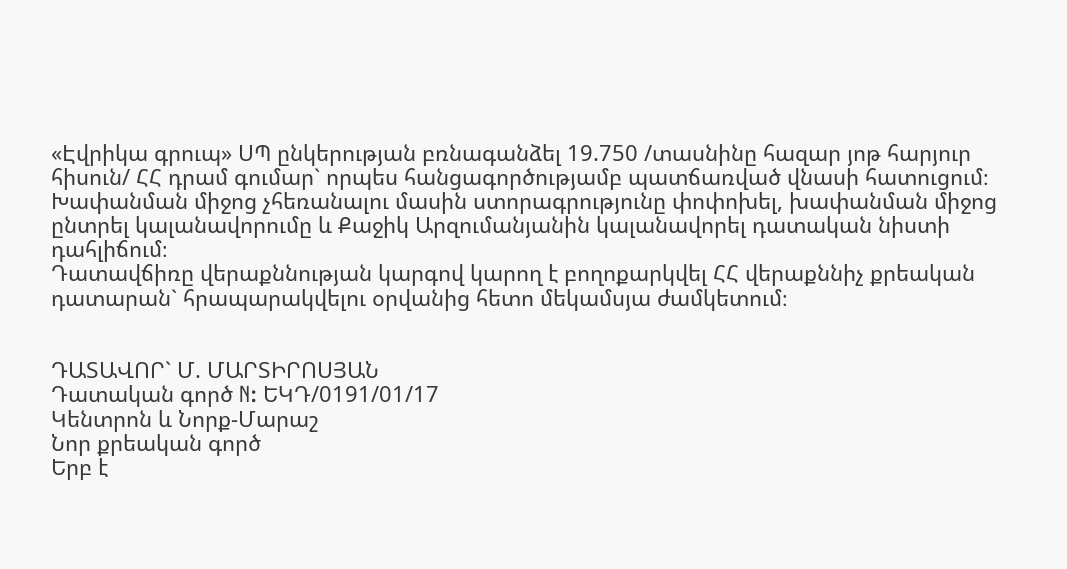«Էվրիկա գրուպ» ՍՊ ընկերության բռնագանձել 19.750 /տասնինը հազար յոթ հարյուր հիսուն/ ՀՀ դրամ գումար` որպես հանցագործությամբ պատճառված վնասի հատուցում։
Խափանման միջոց չհեռանալու մասին ստորագրությունը փոփոխել, խափանման միջոց ընտրել կալանավորումը և Քաջիկ Արզումանյանին կալանավորել դատական նիստի դահլիճում։
Դատավճիռը վերաքննության կարգով կարող է բողոքարկվել ՀՀ վերաքննիչ քրեական դատարան` հրապարակվելու օրվանից հետո մեկամսյա ժամկետում։


ԴԱՏԱՎՈՐ` Մ. ՄԱՐՏԻՐՈՍՅԱՆ
Դատական գործ N: ԵԿԴ/0191/01/17
Կենտրոն և Նորք-Մարաշ
Նոր քրեական գործ
Երբ է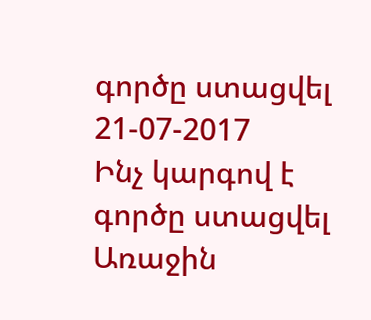գործը ստացվել 21-07-2017
Ինչ կարգով է գործը ստացվել Առաջին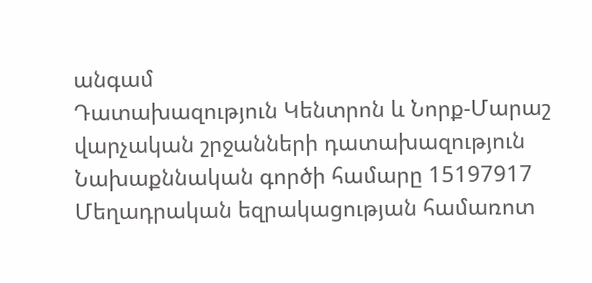անգամ
Դատախազություն Կենտրոն և Նորք-Մարաշ վարչական շրջանների դատախազություն
Նախաքննական գործի համարը 15197917
Մեղադրական եզրակացության համառոտ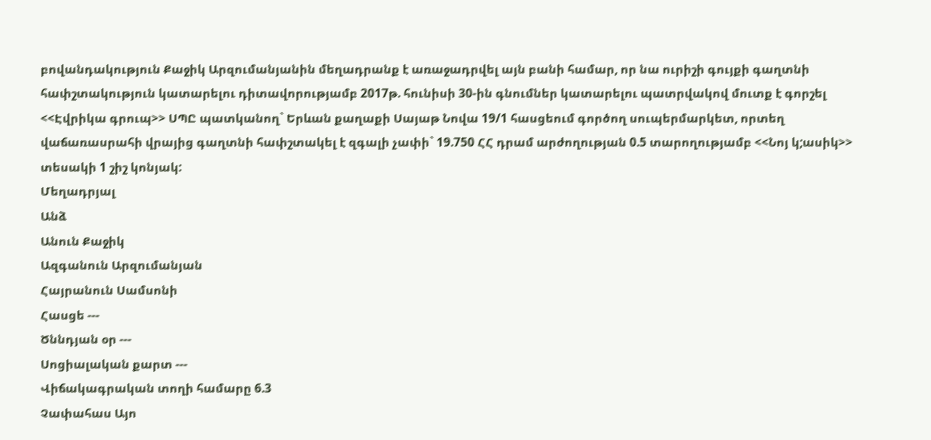բովանդակություն Քաջիկ Արզումանյանին մեղադրանք է առաջադրվել այն բանի համար, որ նա ուրիշի գույքի գաղտնի հափշտակություն կատարելու դիտավորությամբ 2017թ. հունիսի 30-ին գնումներ կատարելու պատրվակով մուտք է գորշել <<Էվրիկա գրուպ>> ՍՊԸ պատկանող` Երևան քաղաքի Սայաթ Նովա 19/1 հասցեում գործող սուպերմարկետ, որտեղ վաճառասրահի վրայից գաղտնի հափշտակել է զգալի չափի` 19.750 ՀՀ դրամ արժողության 0.5 տարողությամբ <<Նոյ կ;ասիկ>> տեսակի 1 շիշ կոնյակ:
Մեղադրյալ
Անձ
Անուն Քաջիկ
Ազգանուն Արզումանյան
Հայրանուն Սամսոնի
Հասցե ---
Ծննդյան օր ---
Սոցիալական քարտ ---
Վիճակագրական տողի համարը 6.3
Չափահաս Այո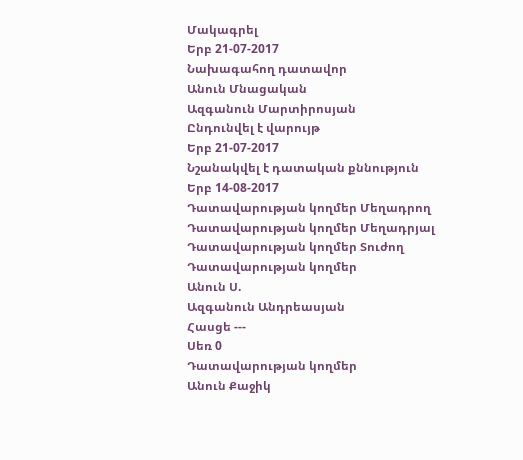Մակագրել
Երբ 21-07-2017
Նախագահող դատավոր
Անուն Մնացական
Ազգանուն Մարտիրոսյան
Ընդունվել է վարույթ
Երբ 21-07-2017
Նշանակվել է դատական քննություն
Երբ 14-08-2017
Դատավարության կողմեր Մեղադրող
Դատավարության կողմեր Մեղադրյալ
Դատավարության կողմեր Տուժող
Դատավարության կողմեր
Անուն Ս.
Ազգանուն Անդրեասյան
Հասցե ---
Սեռ 0
Դատավարության կողմեր
Անուն Քաջիկ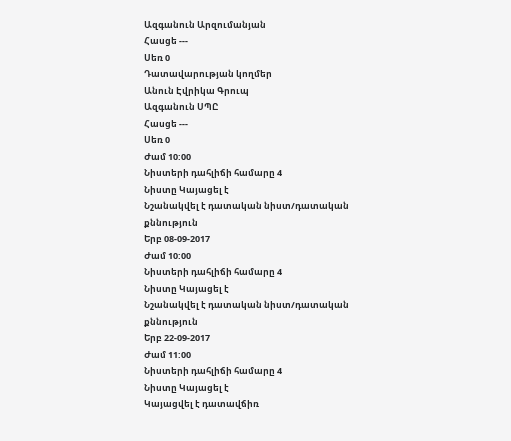Ազգանուն Արզումանյան
Հասցե ---
Սեռ 0
Դատավարության կողմեր
Անուն Էվրիկա Գրուպ
Ազգանուն ՍՊԸ
Հասցե ---
Սեռ 0
Ժամ 10:00
Նիստերի դահլիճի համարը 4
Նիստը Կայացել է
Նշանակվել է դատական նիստ/դատական քննություն
Երբ 08-09-2017
Ժամ 10:00
Նիստերի դահլիճի համարը 4
Նիստը Կայացել է
Նշանակվել է դատական նիստ/դատական քննություն
Երբ 22-09-2017
Ժամ 11:00
Նիստերի դահլիճի համարը 4
Նիստը Կայացել է
Կայացվել է դատավճիռ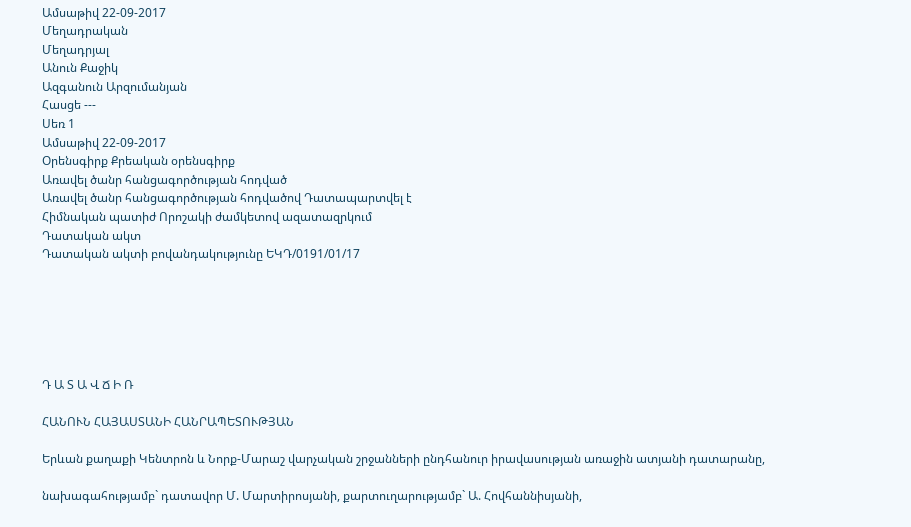Ամսաթիվ 22-09-2017
Մեղադրական
Մեղադրյալ
Անուն Քաջիկ
Ազգանուն Արզումանյան
Հասցե ---
Սեռ 1
Ամսաթիվ 22-09-2017
Օրենսգիրք Քրեական օրենսգիրք
Առավել ծանր հանցագործության հոդված
Առավել ծանր հանցագործության հոդվածով Դատապարտվել է
Հիմնական պատիժ Որոշակի ժամկետով ազատազրկում
Դատական ակտ
Դատական ակտի բովանդակությունը ԵԿԴ/0191/01/17






Դ Ա Տ Ա Վ Ճ Ի Ռ

ՀԱՆՈՒՆ ՀԱՅԱՍՏԱՆԻ ՀԱՆՐԱՊԵՏՈՒԹՅԱՆ

Երևան քաղաքի Կենտրոն և Նորք-Մարաշ վարչական շրջանների ընդհանուր իրավասության առաջին ատյանի դատարանը,

նախագահությամբ` դատավոր Մ. Մարտիրոսյանի, քարտուղարությամբ` Ա. Հովհաննիսյանի,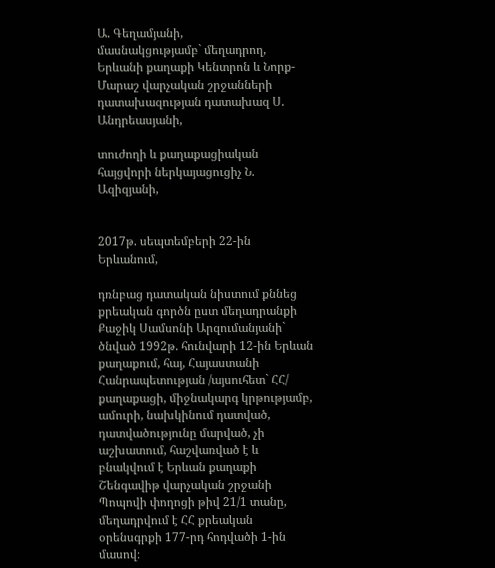Ա. Գեղամյանի,
մասնակցությամբ` մեղադրող, Երևանի քաղաքի Կենտրոն և Նորք-Մարաշ վարչական շրջանների դատախազության դատախազ Ս. Անդրեասյանի,

տուժողի և քաղաքացիական
հայցվորի ներկայացուցիչ Ն. Ազիզյանի,


2017թ. սեպտեմբերի 22-ին Երևանում,

դռնբաց դատական նիստում քննեց քրեական գործն ըստ մեղադրանքի
Քաջիկ Սամսոնի Արզումանյանի`
ծնված 1992թ. հունվարի 12-ին Երևան քաղաքում, հայ, Հայաստանի Հանրապետության /այսուհետ` ՀՀ/ քաղաքացի, միջնակարգ կրթությամբ, ամուրի, նախկինում դատված, դատվածությունը մարված, չի աշխատում, հաշվառված է և բնակվում է Երևան քաղաքի Շենգավիթ վարչական շրջանի Պոպովի փողոցի թիվ 21/1 տանը, մեղադրվում է ՀՀ քրեական օրենսգրքի 177-րդ հոդվածի 1-ին մասով։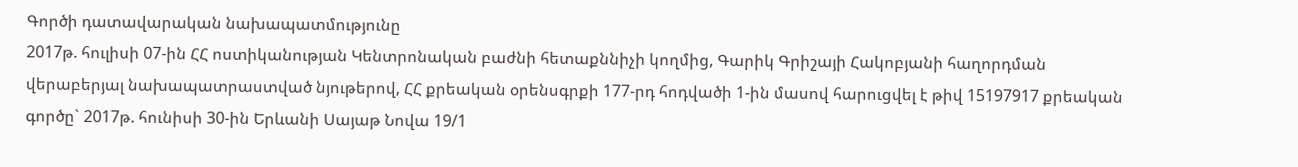Գործի դատավարական նախապատմությունը
2017թ. հուլիսի 07-ին ՀՀ ոստիկանության Կենտրոնական բաժնի հետաքննիչի կողմից, Գարիկ Գրիշայի Հակոբյանի հաղորդման վերաբերյալ նախապատրաստված նյութերով, ՀՀ քրեական օրենսգրքի 177-րդ հոդվածի 1-ին մասով հարուցվել է թիվ 15197917 քրեական գործը` 2017թ. հունիսի 30-ին Երևանի Սայաթ Նովա 19/1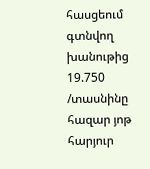հասցեում գտնվող խանութից 19.750 /տասնինը հազար յոթ հարյուր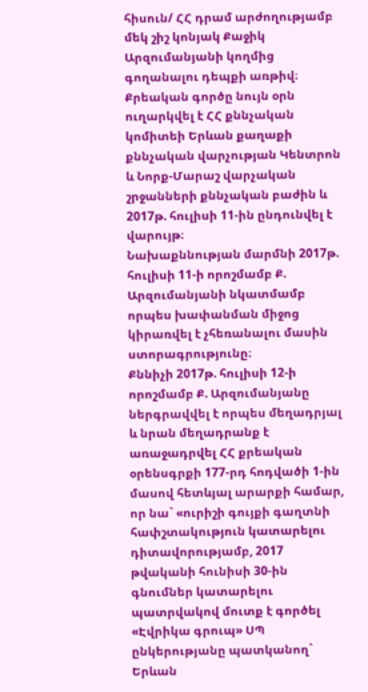հիսուն/ ՀՀ դրամ արժողությամբ մեկ շիշ կոնյակ Քաջիկ Արզումանյանի կողմից գողանալու դեպքի առթիվ։ Քրեական գործը նույն օրն ուղարկվել է ՀՀ քննչական կոմիտեի Երևան քաղաքի քննչական վարչության Կենտրոն և Նորք-Մարաշ վարչական շրջանների քննչական բաժին և 2017թ. հուլիսի 11-ին ընդունվել է վարույթ։
Նախաքննության մարմնի 2017թ. հուլիսի 11-ի որոշմամբ Ք. Արզումանյանի նկատմամբ որպես խափանման միջոց կիրառվել է չհեռանալու մասին ստորագրությունը։
Քննիչի 2017թ. հուլիսի 12-ի որոշմամբ Ք. Արզումանյանը ներգրավվել է որպես մեղադրյալ և նրան մեղադրանք է առաջադրվել ՀՀ քրեական օրենսգրքի 177-րդ հոդվածի 1-ին մասով հետևյալ արարքի համար, որ նա` «ուրիշի գույքի գաղտնի հափշտակություն կատարելու դիտավորությամբ, 2017 թվականի հունիսի 30-ին գնումներ կատարելու պատրվակով մուտք է գործել «Էվրիկա գրուպ» ՍՊ ընկերությանը պատկանող` Երևան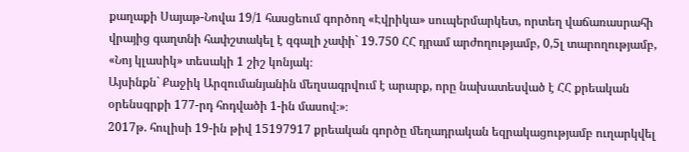քաղաքի Սայաթ-Նովա 19/1 հասցեում գործող «Էվրիկա» սուպերմարկետ, որտեղ վաճառասրահի վրայից գաղտնի հափշտակել է զգալի չափի` 19.750 ՀՀ դրամ արժողությամբ, 0,5լ տարողությամբ, «Նոյ կլասիկ» տեսակի 1 շիշ կոնյակ։
Այսինքն` Քաջիկ Արզումանյանին մեղսագրվում է արարք, որը նախատեսված է ՀՀ քրեական օրենսգրքի 177-րդ հոդվածի 1-ին մասով։»։
2017թ. հուլիսի 19-ին թիվ 15197917 քրեական գործը մեղադրական եզրակացությամբ ուղարկվել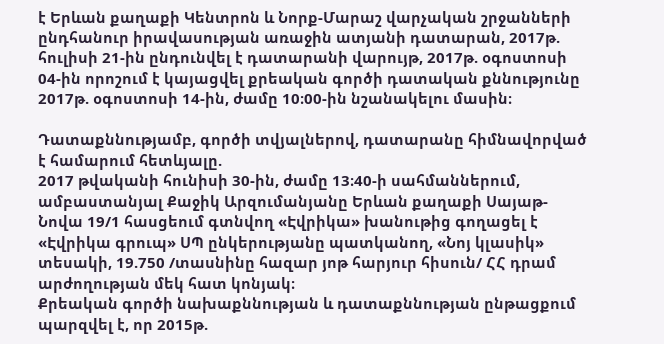է Երևան քաղաքի Կենտրոն և Նորք-Մարաշ վարչական շրջանների ընդհանուր իրավասության առաջին ատյանի դատարան, 2017թ. հուլիսի 21-ին ընդունվել է դատարանի վարույթ, 2017թ. օգոստոսի 04-ին որոշում է կայացվել քրեական գործի դատական քննությունը 2017թ. օգոստոսի 14-ին, ժամը 10։00-ին նշանակելու մասին։

Դատաքննությամբ, գործի տվյալներով, դատարանը հիմնավորված է համարում հետևյալը.
2017 թվականի հունիսի 30-ին, ժամը 13։40-ի սահմաններում, ամբաստանյալ Քաջիկ Արզումանյանը Երևան քաղաքի Սայաթ-Նովա 19/1 հասցեում գտնվող «Էվրիկա» խանութից գողացել է «Էվրիկա գրուպ» ՍՊ ընկերությանը պատկանող, «Նոյ կլասիկ» տեսակի, 19.750 /տասնինը հազար յոթ հարյուր հիսուն/ ՀՀ դրամ արժողության մեկ հատ կոնյակ։
Քրեական գործի նախաքննության և դատաքննության ընթացքում պարզվել է, որ 2015թ.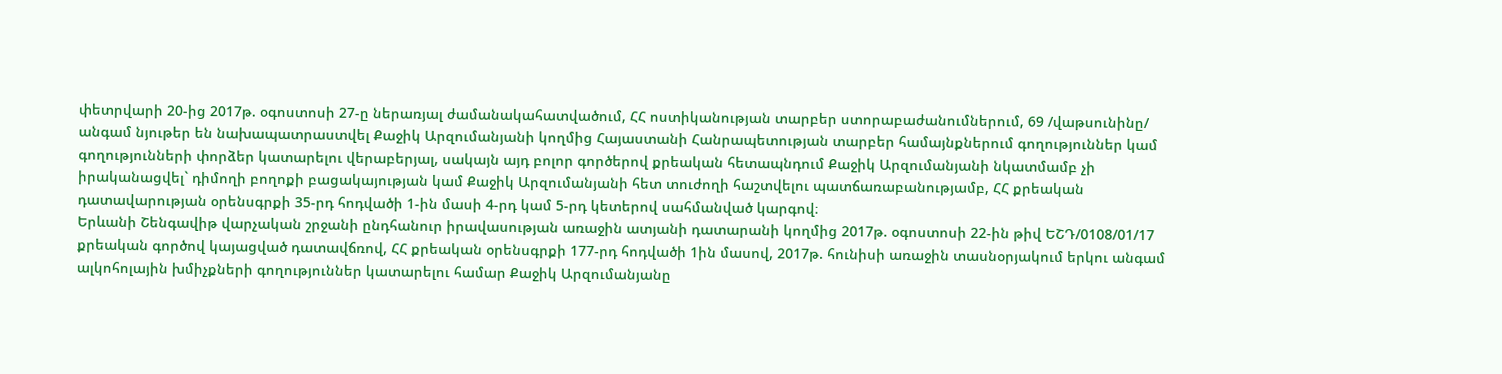փետրվարի 20-ից 2017թ. օգոստոսի 27-ը ներառյալ ժամանակահատվածում, ՀՀ ոստիկանության տարբեր ստորաբաժանումներում, 69 /վաթսունինը/ անգամ նյութեր են նախապատրաստվել Քաջիկ Արզումանյանի կողմից Հայաստանի Հանրապետության տարբեր համայնքներում գողություններ կամ գողությունների փորձեր կատարելու վերաբերյալ, սակայն այդ բոլոր գործերով քրեական հետապնդում Քաջիկ Արզումանյանի նկատմամբ չի իրականացվել` դիմողի բողոքի բացակայության կամ Քաջիկ Արզումանյանի հետ տուժողի հաշտվելու պատճառաբանությամբ, ՀՀ քրեական դատավարության օրենսգրքի 35-րդ հոդվածի 1-ին մասի 4-րդ կամ 5-րդ կետերով սահմանված կարգով։
Երևանի Շենգավիթ վարչական շրջանի ընդհանուր իրավասության առաջին ատյանի դատարանի կողմից 2017թ. օգոստոսի 22-ին թիվ ԵՇԴ/0108/01/17 քրեական գործով կայացված դատավճռով, ՀՀ քրեական օրենսգրքի 177-րդ հոդվածի 1ին մասով, 2017թ. հունիսի առաջին տասնօրյակում երկու անգամ ալկոհոլային խմիչքների գողություններ կատարելու համար Քաջիկ Արզումանյանը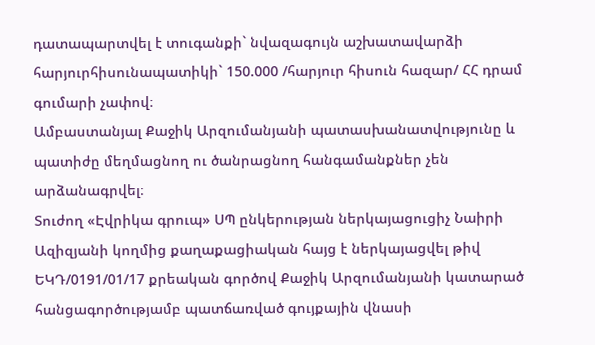դատապարտվել է տուգանքի` նվազագույն աշխատավարձի հարյուրհիսունապատիկի` 150.000 /հարյուր հիսուն հազար/ ՀՀ դրամ գումարի չափով։
Ամբաստանյալ Քաջիկ Արզումանյանի պատասխանատվությունը և պատիժը մեղմացնող ու ծանրացնող հանգամանքներ չեն արձանագրվել։
Տուժող «Էվրիկա գրուպ» ՍՊ ընկերության ներկայացուցիչ Նաիրի Ազիզյանի կողմից քաղաքացիական հայց է ներկայացվել թիվ ԵԿԴ/0191/01/17 քրեական գործով Քաջիկ Արզումանյանի կատարած հանցագործությամբ պատճառված գույքային վնասի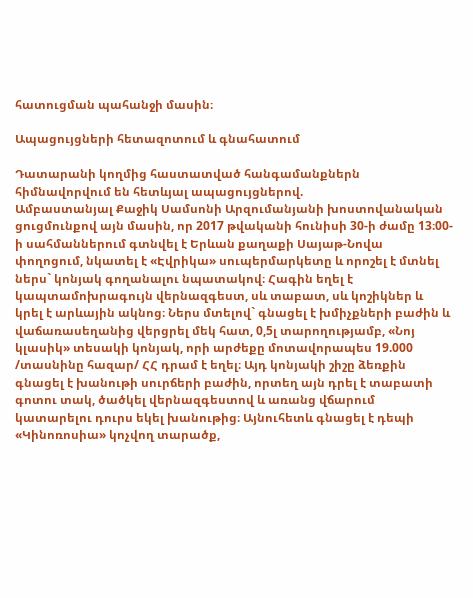հատուցման պահանջի մասին։

Ապացույցների հետազոտում և գնահատում

Դատարանի կողմից հաստատված հանգամանքներն հիմնավորվում են հետևյալ ապացույցներով.
Ամբաստանյալ Քաջիկ Սամսոնի Արզումանյանի խոստովանական ցուցմունքով այն մասին, որ 2017 թվականի հունիսի 30-ի ժամը 13։00-ի սահմաններում գտնվել է Երևան քաղաքի Սայաթ-Նովա փողոցում, նկատել է «Էվրիկա» սուպերմարկետը և որոշել է մտնել ներս` կոնյակ գողանալու նպատակով։ Հագին եղել է կապտամոխրագույն վերնազգեստ, սև տաբատ, սև կոշիկներ և կրել է արևային ակնոց։ Ներս մտելով` գնացել է խմիչքների բաժին և վաճառասեղանից վերցրել մեկ հատ, 0,5լ տարողությամբ, «Նոյ կլասիկ» տեսակի կոնյակ, որի արժեքը մոտավորապես 19.000 /տասնինը հազար/ ՀՀ դրամ է եղել։ Այդ կոնյակի շիշը ձեռքին գնացել է խանութի սուրճերի բաժին, որտեղ այն դրել է տաբատի գոտու տակ, ծածկել վերնազգեստով և առանց վճարում կատարելու դուրս եկել խանութից։ Այնուհետև գնացել է դեպի «Կինոռոսիա» կոչվող տարածք,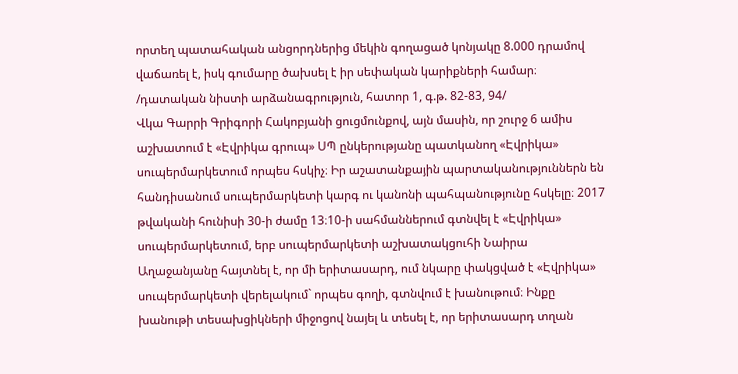որտեղ պատահական անցորդներից մեկին գողացած կոնյակը 8.000 դրամով վաճառել է, իսկ գումարը ծախսել է իր սեփական կարիքների համար։
/դատական նիստի արձանագրություն, հատոր 1, գ.թ. 82-83, 94/
Վկա Գարրի Գրիգորի Հակոբյանի ցուցմունքով, այն մասին, որ շուրջ 6 ամիս աշխատում է «Էվրիկա գրուպ» ՍՊ ընկերությանը պատկանող «Էվրիկա» սուպերմարկետում որպես հսկիչ։ Իր աշատանքային պարտականություններն են հանդիսանում սուպերմարկետի կարգ ու կանոնի պահպանությունը հսկելը։ 2017 թվականի հունիսի 30-ի ժամը 13։10-ի սահմաններում գտնվել է «Էվրիկա» սուպերմարկետում, երբ սուպերմարկետի աշխատակցուհի Նաիրա Աղաջանյանը հայտնել է, որ մի երիտասարդ, ում նկարը փակցված է «Էվրիկա» սուպերմարկետի վերելակում` որպես գողի, գտնվում է խանութում։ Ինքը խանութի տեսախցիկների միջոցով նայել և տեսել է, որ երիտասարդ տղան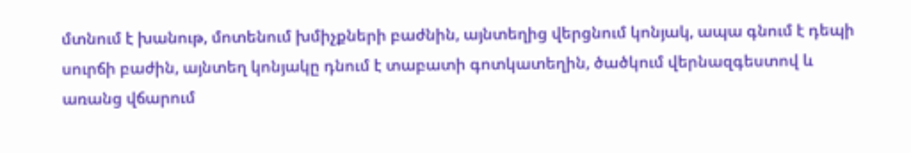մտնում է խանութ, մոտենում խմիչքների բաժնին, այնտեղից վերցնում կոնյակ, ապա գնում է դեպի սուրճի բաժին, այնտեղ կոնյակը դնում է տաբատի գոտկատեղին, ծածկում վերնազգեստով և առանց վճարում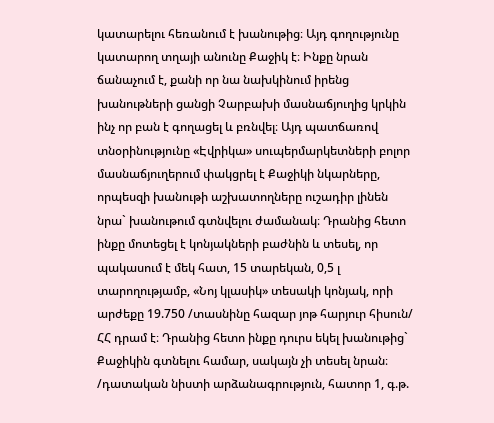կատարելու հեռանում է խանութից։ Այդ գողությունը կատարող տղայի անունը Քաջիկ է։ Ինքը նրան ճանաչում է, քանի որ նա նախկինում իրենց խանութների ցանցի Չարբախի մասնաճյուղից կրկին ինչ որ բան է գողացել և բռնվել։ Այդ պատճառով տնօրինությունը «Էվրիկա» սուպերմարկետների բոլոր մասնաճյուղերում փակցրել է Քաջիկի նկարները, որպեսզի խանութի աշխատողները ուշադիր լինեն նրա` խանութում գտնվելու ժամանակ։ Դրանից հետո ինքը մոտեցել է կոնյակների բաժնին և տեսել, որ պակասում է մեկ հատ, 15 տարեկան, 0,5 լ տարողությամբ, «Նոյ կլասիկ» տեսակի կոնյակ, որի արժեքը 19.750 /տասնինը հազար յոթ հարյուր հիսուն/ ՀՀ դրամ է։ Դրանից հետո ինքը դուրս եկել խանութից` Քաջիկին գտնելու համար, սակայն չի տեսել նրան։
/դատական նիստի արձանագրություն, հատոր 1, գ.թ.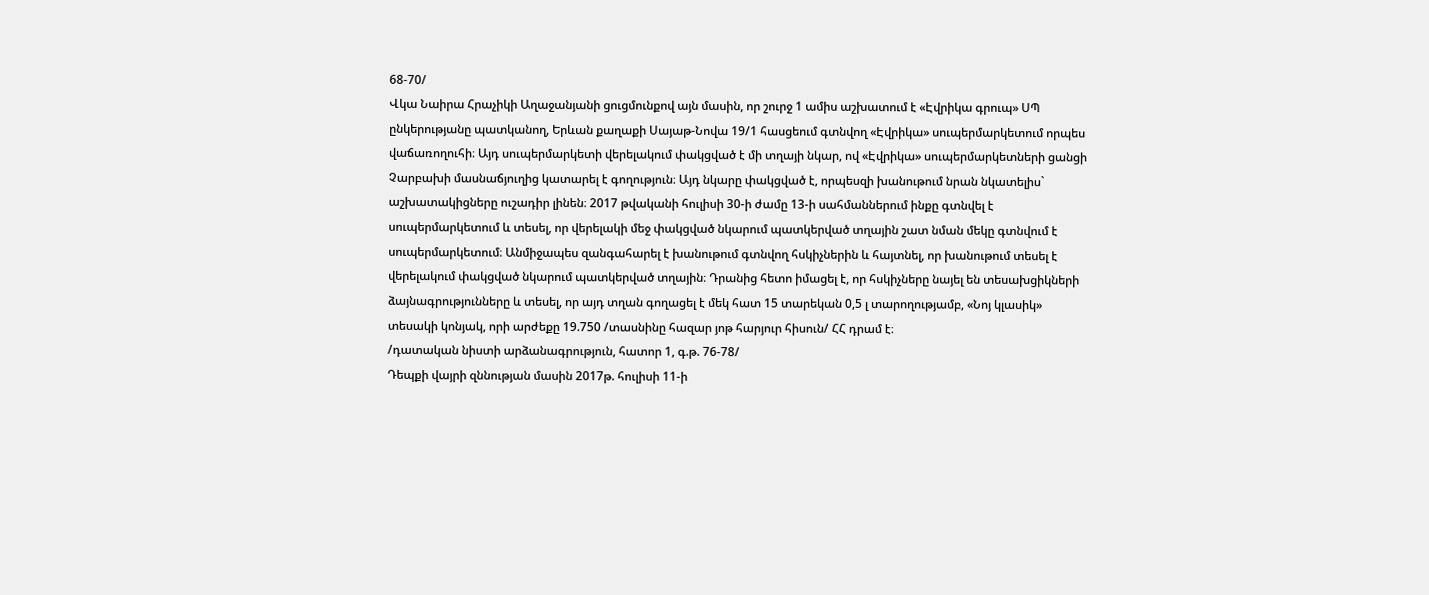68-70/
Վկա Նաիրա Հրաչիկի Աղաջանյանի ցուցմունքով այն մասին, որ շուրջ 1 ամիս աշխատում է «Էվրիկա գրուպ» ՍՊ ընկերությանը պատկանող, Երևան քաղաքի Սայաթ-Նովա 19/1 հասցեում գտնվող «Էվրիկա» սուպերմարկետում որպես վաճառողուհի։ Այդ սուպերմարկետի վերելակում փակցված է մի տղայի նկար, ով «Էվրիկա» սուպերմարկետների ցանցի Չարբախի մասնաճյուղից կատարել է գողություն։ Այդ նկարը փակցված է, որպեսզի խանութում նրան նկատելիս` աշխատակիցները ուշադիր լինեն։ 2017 թվականի հուլիսի 30-ի ժամը 13-ի սահմաններում ինքը գտնվել է սուպերմարկետում և տեսել, որ վերելակի մեջ փակցված նկարում պատկերված տղային շատ նման մեկը գտնվում է սուպերմարկետում։ Անմիջապես զանգահարել է խանութում գտնվող հսկիչներին և հայտնել, որ խանութում տեսել է վերելակում փակցված նկարում պատկերված տղային։ Դրանից հետո իմացել է, որ հսկիչները նայել են տեսախցիկների ձայնագրությունները և տեսել, որ այդ տղան գողացել է մեկ հատ 15 տարեկան 0,5 լ տարողությամբ, «Նոյ կլասիկ» տեսակի կոնյակ, որի արժեքը 19.750 /տասնինը հազար յոթ հարյուր հիսուն/ ՀՀ դրամ է։
/դատական նիստի արձանագրություն, հատոր 1, գ.թ. 76-78/
Դեպքի վայրի զննության մասին 2017թ. հուլիսի 11-ի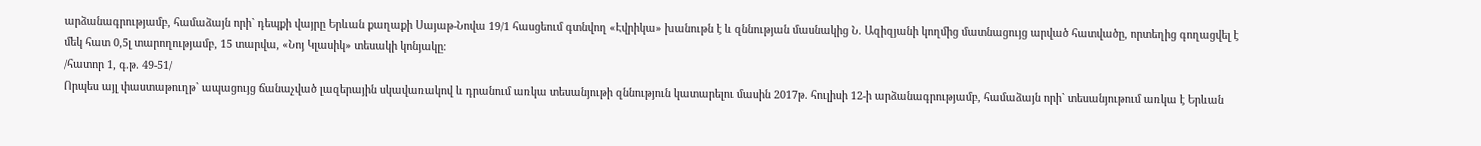արձանագրությամբ, համաձայն որի` դեպքի վայրը Երևան քաղաքի Սայաթ-Նովա 19/1 հասցեում գտնվող «Էվրիկա» խանութն է և զննության մասնակից Ն. Ազիզյանի կողմից մատնացույց արված հատվածը, որտեղից գողացվել է մեկ հատ 0,5լ տարողությամբ, 15 տարվա, «Նոյ Կլասիկ» տեսակի կոնյակը։
/հատոր 1, գ.թ. 49-51/
Որպես այլ փաստաթուղթ` ապացույց ճանաչված լազերային սկավառակով և դրանում առկա տեսանյութի զննություն կատարելու մասին 2017թ. հուլիսի 12-ի արձանագրությամբ, համաձայն որի` տեսանյութում առկա է Երևան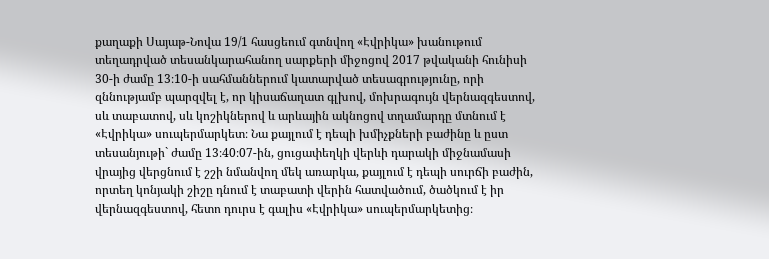քաղաքի Սայաթ-Նովա 19/1 հասցեում գտնվող «Էվրիկա» խանութում տեղադրված տեսանկարահանող սարքերի միջոցով 2017 թվականի հունիսի 30-ի ժամը 13։10-ի սահմաններում կատարված տեսագրությունը, որի զննությամբ պարզվել է, որ կիսաճաղատ գլխով, մոխրագույն վերնազգեստով, սև տաբատով, սև կոշիկներով և արևային ակնոցով տղամարդը մտնում է «Էվրիկա» սուպերմարկետ։ Նա քայլում է դեպի խմիչքների բաժինը և ըստ տեսանյութի` ժամը 13։40։07-ին, ցուցափեղկի վերևի դարակի միջնամասի վրայից վերցնում է շշի նմանվող մեկ առարկա, քայլում է դեպի սուրճի բաժին, որտեղ կոնյակի շիշը դնում է տաբատի վերին հատվածում, ծածկում է իր վերնազգեստով, հետո դուրս է գալիս «Էվրիկա» սուպերմարկետից։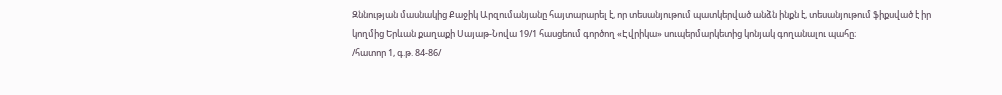Զննության մասնակից Քաջիկ Արզումանյանը հայտարարել է, որ տեսանյութում պատկերված անձն ինքն է, տեսանյութում ֆիքսված է իր կողմից Երևան քաղաքի Սայաթ-Նովա 19/1 հասցեում գործող «Էվրիկա» սուպերմարկետից կոնյակ գողանալու պահը։
/հատոր 1, գ.թ. 84-86/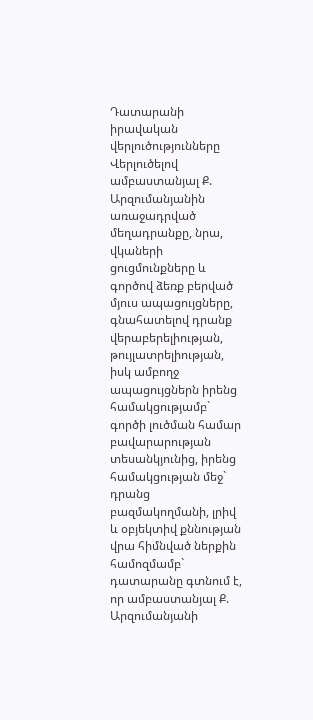Դատարանի իրավական վերլուծությունները
Վերլուծելով ամբաստանյալ Ք. Արզումանյանին առաջադրված մեղադրանքը, նրա, վկաների ցուցմունքները և գործով ձեռք բերված մյուս ապացույցները, գնահատելով դրանք վերաբերելիության, թույլատրելիության, իսկ ամբողջ ապացույցներն իրենց համակցությամբ` գործի լուծման համար բավարարության տեսանկյունից, իրենց համակցության մեջ` դրանց բազմակողմանի, լրիվ և օբյեկտիվ քննության վրա հիմնված ներքին համոզմամբ` դատարանը գտնում է, որ ամբաստանյալ Ք. Արզումանյանի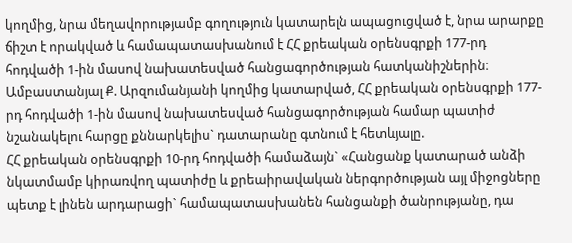կողմից, նրա մեղավորությամբ գողություն կատարելն ապացուցված է, նրա արարքը ճիշտ է որակված և համապատասխանում է ՀՀ քրեական օրենսգրքի 177-րդ հոդվածի 1-ին մասով նախատեսված հանցագործության հատկանիշներին։
Ամբաստանյալ Ք. Արզումանյանի կողմից կատարված, ՀՀ քրեական օրենսգրքի 177-րդ հոդվածի 1-ին մասով նախատեսված հանցագործության համար պատիժ նշանակելու հարցը քննարկելիս` դատարանը գտնում է հետևյալը.
ՀՀ քրեական օրենսգրքի 10-րդ հոդվածի համաձայն` «Հանցանք կատարած անձի նկատմամբ կիրառվող պատիժը և քրեաիրավական ներգործության այլ միջոցները պետք է լինեն արդարացի` համապատասխանեն հանցանքի ծանրությանը, դա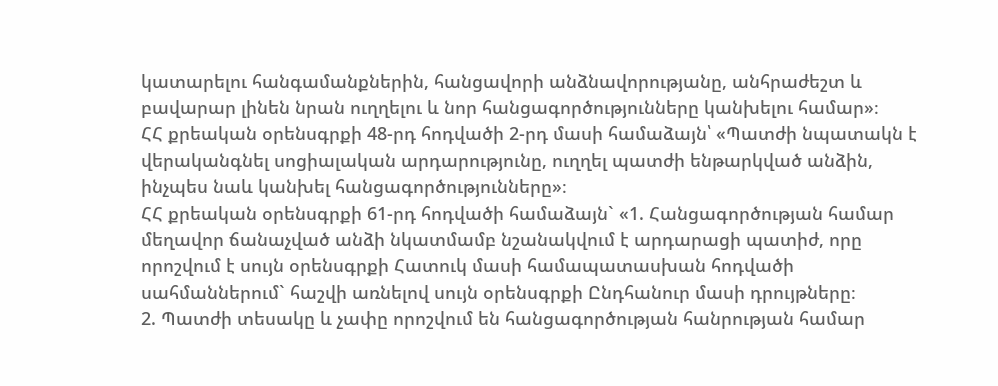կատարելու հանգամանքներին, հանցավորի անձնավորությանը, անհրաժեշտ և բավարար լինեն նրան ուղղելու և նոր հանցագործությունները կանխելու համար»։
ՀՀ քրեական օրենսգրքի 48-րդ հոդվածի 2-րդ մասի համաձայն՝ «Պատժի նպատակն է վերականգնել սոցիալական արդարությունը, ուղղել պատժի ենթարկված անձին, ինչպես նաև կանխել հանցագործությունները»։
ՀՀ քրեական օրենսգրքի 61-րդ հոդվածի համաձայն` «1. Հանցագործության համար մեղավոր ճանաչված անձի նկատմամբ նշանակվում է արդարացի պատիժ, որը որոշվում է սույն օրենսգրքի Հատուկ մասի համապատասխան հոդվածի սահմաններում` հաշվի առնելով սույն օրենսգրքի Ընդհանուր մասի դրույթները։
2. Պատժի տեսակը և չափը որոշվում են հանցագործության հանրության համար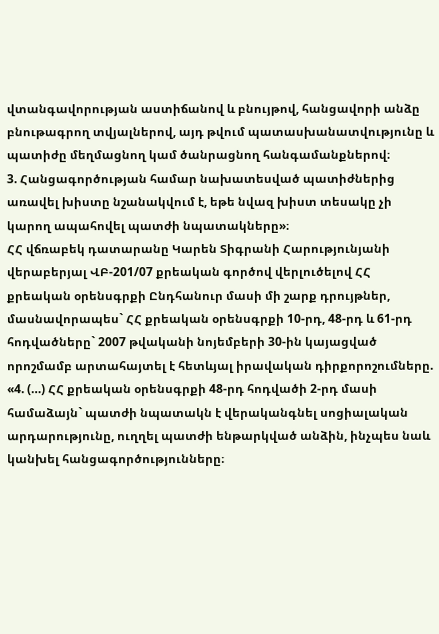վտանգավորության աստիճանով և բնույթով, հանցավորի անձը բնութագրող տվյալներով, այդ թվում պատասխանատվությունը և պատիժը մեղմացնող կամ ծանրացնող հանգամանքներով։
3. Հանցագործության համար նախատեսված պատիժներից առավել խիստը նշանակվում է, եթե նվազ խիստ տեսակը չի կարող ապահովել պատժի նպատակները»։
ՀՀ վճռաբեկ դատարանը Կարեն Տիգրանի Հարությունյանի վերաբերյալ ՎԲ-201/07 քրեական գործով վերլուծելով ՀՀ քրեական օրենսգրքի Ընդհանուր մասի մի շարք դրույթներ, մասնավորապես` ՀՀ քրեական օրենսգրքի 10-րդ, 48-րդ և 61-րդ հոդվածները` 2007 թվականի նոյեմբերի 30-ին կայացված որոշմամբ արտահայտել է հետևյալ իրավական դիրքորոշումները.
«4. (…) ՀՀ քրեական օրենսգրքի 48-րդ հոդվածի 2-րդ մասի համաձայն` պատժի նպատակն է վերականգնել սոցիալական արդարությունը, ուղղել պատժի ենթարկված անձին, ինչպես նաև կանխել հանցագործությունները։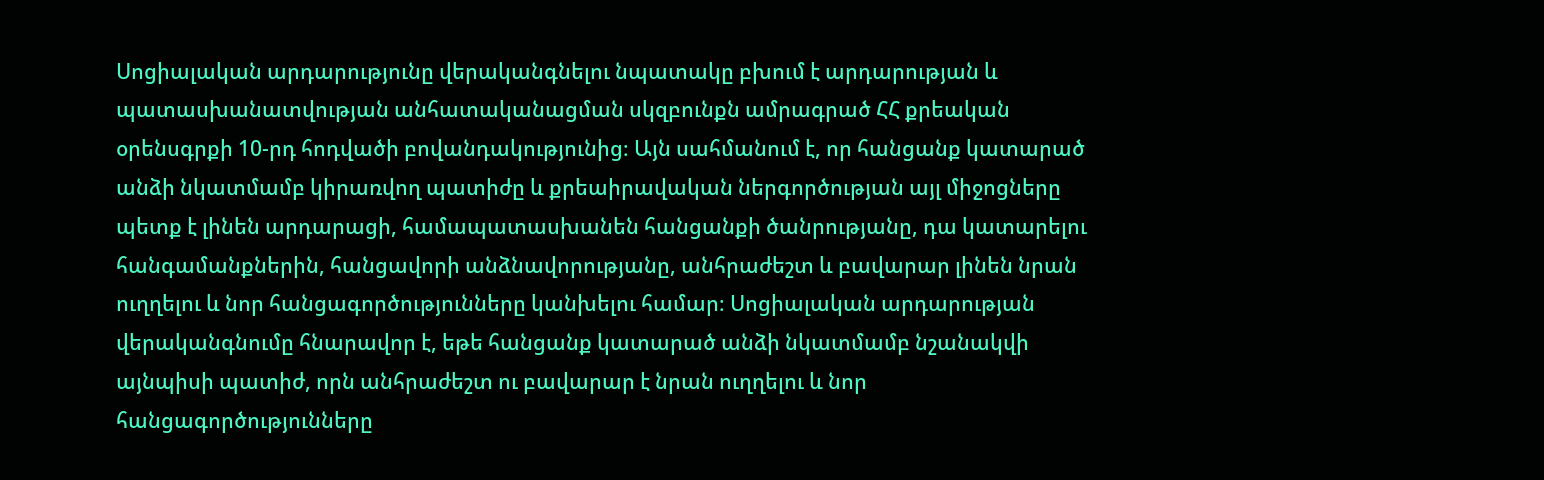Սոցիալական արդարությունը վերականգնելու նպատակը բխում է արդարության և պատասխանատվության անհատականացման սկզբունքն ամրագրած ՀՀ քրեական օրենսգրքի 10-րդ հոդվածի բովանդակությունից։ Այն սահմանում է, որ հանցանք կատարած անձի նկատմամբ կիրառվող պատիժը և քրեաիրավական ներգործության այլ միջոցները պետք է լինեն արդարացի, համապատասխանեն հանցանքի ծանրությանը, դա կատարելու հանգամանքներին, հանցավորի անձնավորությանը, անհրաժեշտ և բավարար լինեն նրան ուղղելու և նոր հանցագործությունները կանխելու համար։ Սոցիալական արդարության վերականգնումը հնարավոր է, եթե հանցանք կատարած անձի նկատմամբ նշանակվի այնպիսի պատիժ, որն անհրաժեշտ ու բավարար է նրան ուղղելու և նոր հանցագործությունները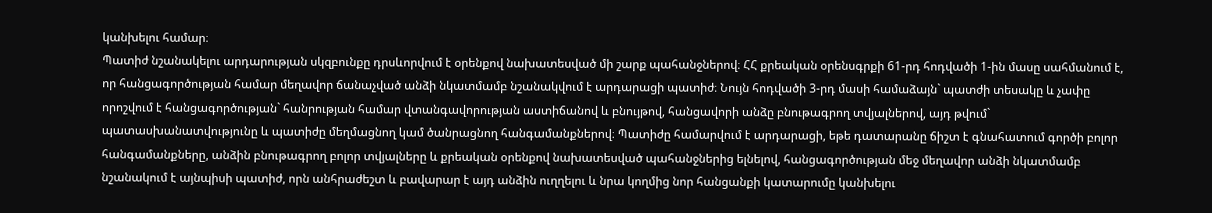կանխելու համար։
Պատիժ նշանակելու արդարության սկզբունքը դրսևորվում է օրենքով նախատեսված մի շարք պահանջներով։ ՀՀ քրեական օրենսգրքի 61-րդ հոդվածի 1-ին մասը սահմանում է, որ հանցագործության համար մեղավոր ճանաչված անձի նկատմամբ նշանակվում է արդարացի պատիժ։ Նույն հոդվածի 3-րդ մասի համաձայն` պատժի տեսակը և չափը որոշվում է հանցագործության` հանրության համար վտանգավորության աստիճանով և բնույթով, հանցավորի անձը բնութագրող տվյալներով, այդ թվում` պատասխանատվությունը և պատիժը մեղմացնող կամ ծանրացնող հանգամանքներով։ Պատիժը համարվում է արդարացի, եթե դատարանը ճիշտ է գնահատում գործի բոլոր հանգամանքները, անձին բնութագրող բոլոր տվյալները և քրեական օրենքով նախատեսված պահանջներից ելնելով, հանցագործության մեջ մեղավոր անձի նկատմամբ նշանակում է այնպիսի պատիժ, որն անհրաժեշտ և բավարար է այդ անձին ուղղելու և նրա կողմից նոր հանցանքի կատարումը կանխելու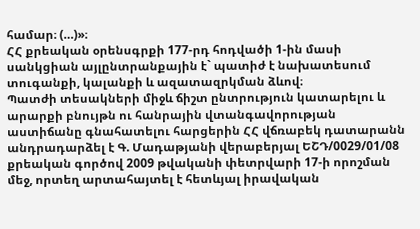համար։ (…)»։
ՀՀ քրեական օրենսգրքի 177-րդ հոդվածի 1-ին մասի սանկցիան այլընտրանքային է` պատիժ է նախատեսում տուգանքի, կալանքի և ազատազրկման ձևով։
Պատժի տեսակների միջև ճիշտ ընտրություն կատարելու և արարքի բնույթն ու հանրային վտանգավորության աստիճանը գնահատելու հարցերին ՀՀ վճռաբեկ դատարանն անդրադարձել է Գ. Մադաթյանի վերաբերյալ ԵՇԴ/0029/01/08 քրեական գործով 2009 թվականի փետրվարի 17-ի որոշման մեջ, որտեղ արտահայտել է հետևյալ իրավական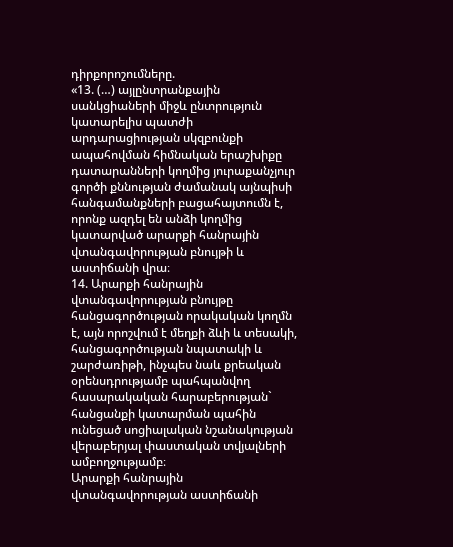դիրքորոշումները.
«13. (…) այլընտրանքային սանկցիաների միջև ընտրություն կատարելիս պատժի արդարացիության սկզբունքի ապահովման հիմնական երաշխիքը դատարանների կողմից յուրաքանչյուր գործի քննության ժամանակ այնպիսի հանգամանքների բացահայտումն է, որոնք ազդել են անձի կողմից կատարված արարքի հանրային վտանգավորության բնույթի և աստիճանի վրա։
14. Արարքի հանրային վտանգավորության բնույթը հանցագործության որակական կողմն է, այն որոշվում է մեղքի ձևի և տեսակի, հանցագործության նպատակի և շարժառիթի, ինչպես նաև քրեական օրենսդրությամբ պահպանվող հասարակական հարաբերության` հանցանքի կատարման պահին ունեցած սոցիալական նշանակության վերաբերյալ փաստական տվյալների ամբողջությամբ։
Արարքի հանրային վտանգավորության աստիճանի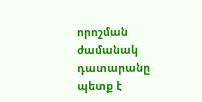որոշման ժամանակ դատարանը պետք է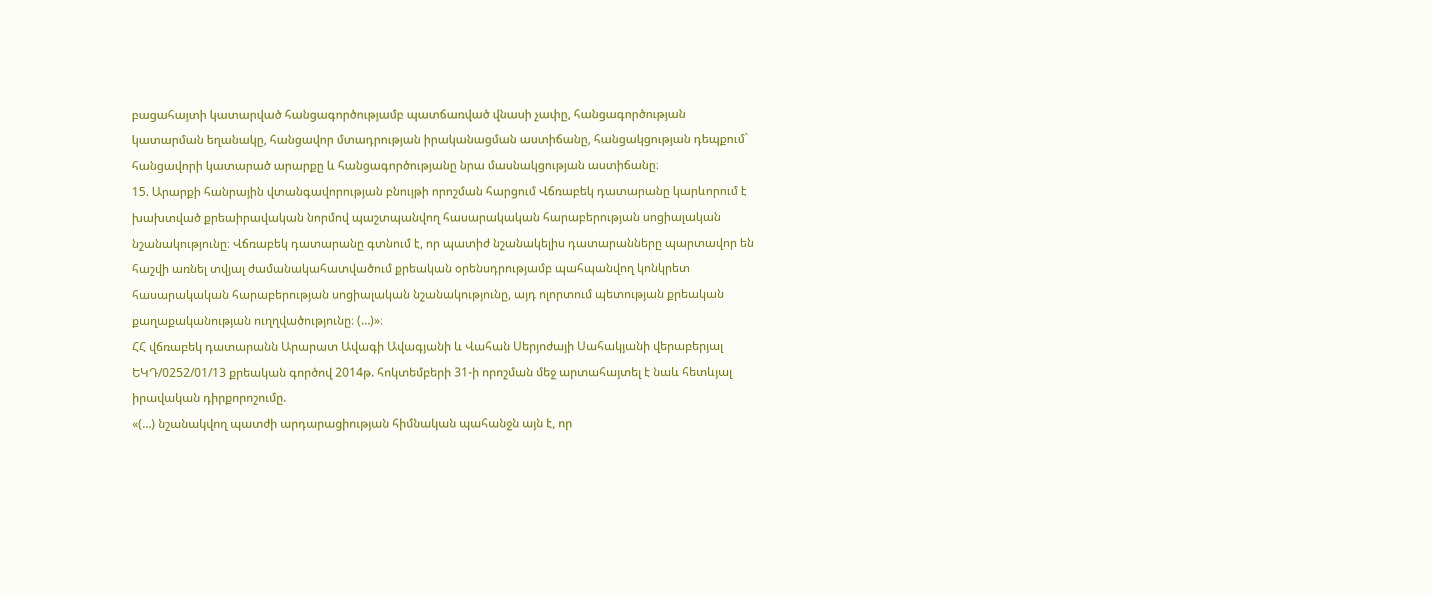բացահայտի կատարված հանցագործությամբ պատճառված վնասի չափը, հանցագործության կատարման եղանակը, հանցավոր մտադրության իրականացման աստիճանը, հանցակցության դեպքում` հանցավորի կատարած արարքը և հանցագործությանը նրա մասնակցության աստիճանը։
15. Արարքի հանրային վտանգավորության բնույթի որոշման հարցում Վճռաբեկ դատարանը կարևորում է խախտված քրեաիրավական նորմով պաշտպանվող հասարակական հարաբերության սոցիալական նշանակությունը։ Վճռաբեկ դատարանը գտնում է, որ պատիժ նշանակելիս դատարանները պարտավոր են հաշվի առնել տվյալ ժամանակահատվածում քրեական օրենսդրությամբ պահպանվող կոնկրետ հասարակական հարաբերության սոցիալական նշանակությունը, այդ ոլորտում պետության քրեական քաղաքականության ուղղվածությունը։ (…)»։
ՀՀ վճռաբեկ դատարանն Արարատ Ավագի Ավագյանի և Վահան Սերյոժայի Սահակյանի վերաբերյալ ԵԿԴ/0252/01/13 քրեական գործով 2014թ. հոկտեմբերի 31-ի որոշման մեջ արտահայտել է նաև հետևյալ իրավական դիրքորոշումը.
«(…) նշանակվող պատժի արդարացիության հիմնական պահանջն այն է, որ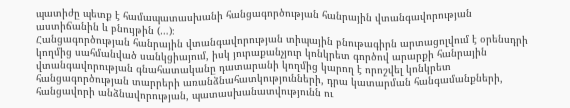պատիժը պետք է համապատասխանի հանցագործության հանրային վտանգավորության աստիճանին և բնույթին (…)։
Հանցագործության հանրային վտանգավորության տիպային բնութագիրն արտացոլվում է օրենսդրի կողմից սահմանված սանկցիայում, իսկ յուրաքանչյուր կոնկրետ գործով արարքի հանրային վտանգավորության գնահատականը դատարանի կողմից կարող է որոշվել կոնկրետ հանցագործության տարրերի առանձնահատկությունների, դրա կատարման հանգամանքների, հանցավորի անձնավորության, պատասխանատվությունն ու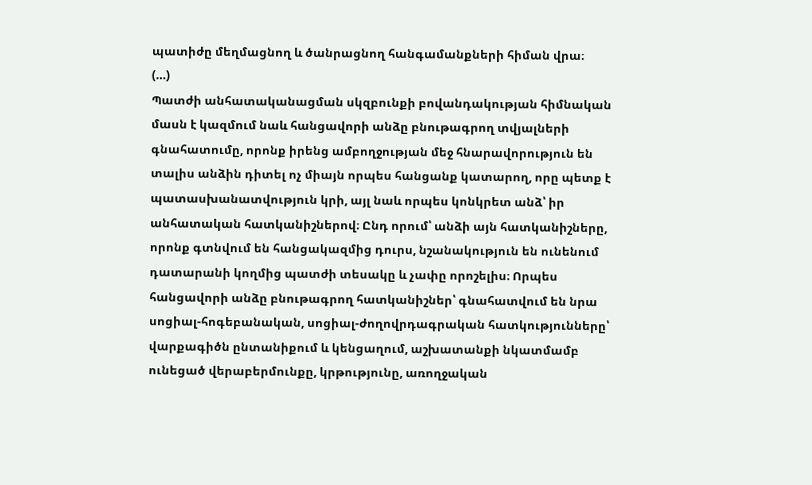պատիժը մեղմացնող և ծանրացնող հանգամանքների հիման վրա։
(…)
Պատժի անհատականացման սկզբունքի բովանդակության հիմնական մասն է կազմում նաև հանցավորի անձը բնութագրող տվյալների գնահատումը, որոնք իրենց ամբողջության մեջ հնարավորություն են տալիս անձին դիտել ոչ միայն որպես հանցանք կատարող, որը պետք է պատասխանատվություն կրի, այլ նաև որպես կոնկրետ անձ՝ իր անհատական հատկանիշներով։ Ընդ որում՝ անձի այն հատկանիշները, որոնք գտնվում են հանցակազմից դուրս, նշանակություն են ունենում դատարանի կողմից պատժի տեսակը և չափը որոշելիս։ Որպես հանցավորի անձը բնութագրող հատկանիշներ՝ գնահատվում են նրա սոցիալ-հոգեբանական, սոցիալ-ժողովրդագրական հատկությունները՝ վարքագիծն ընտանիքում և կենցաղում, աշխատանքի նկատմամբ ունեցած վերաբերմունքը, կրթությունը, առողջական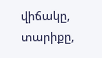վիճակը, տարիքը,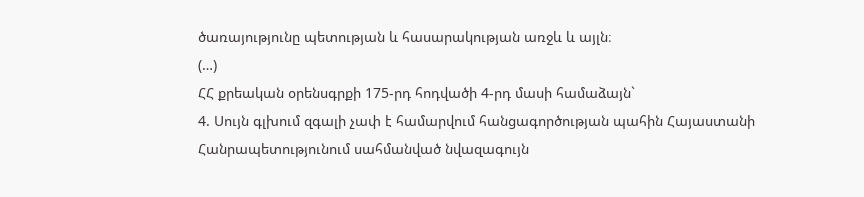ծառայությունը պետության և հասարակության առջև և այլն։
(…)
ՀՀ քրեական օրենսգրքի 175-րդ հոդվածի 4-րդ մասի համաձայն`
4. Սույն գլխում զգալի չափ է համարվում հանցագործության պահին Հայաստանի Հանրապետությունում սահմանված նվազագույն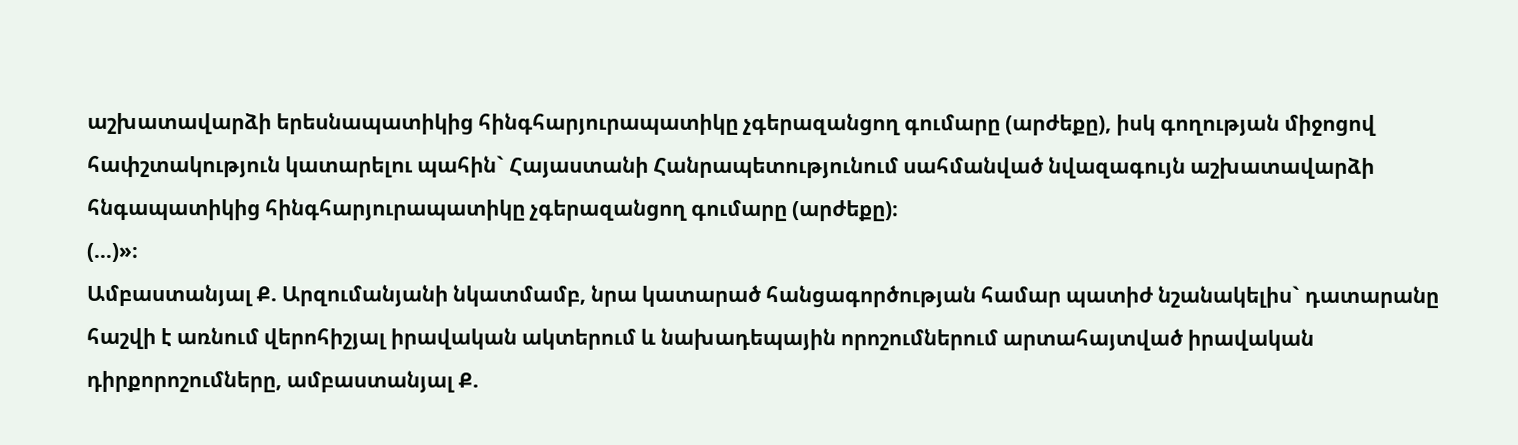աշխատավարձի երեսնապատիկից հինգհարյուրապատիկը չգերազանցող գումարը (արժեքը), իսկ գողության միջոցով հափշտակություն կատարելու պահին` Հայաստանի Հանրապետությունում սահմանված նվազագույն աշխատավարձի հնգապատիկից հինգհարյուրապատիկը չգերազանցող գումարը (արժեքը)։
(…)»։
Ամբաստանյալ Ք. Արզումանյանի նկատմամբ, նրա կատարած հանցագործության համար պատիժ նշանակելիս` դատարանը հաշվի է առնում վերոհիշյալ իրավական ակտերում և նախադեպային որոշումներում արտահայտված իրավական դիրքորոշումները, ամբաստանյալ Ք.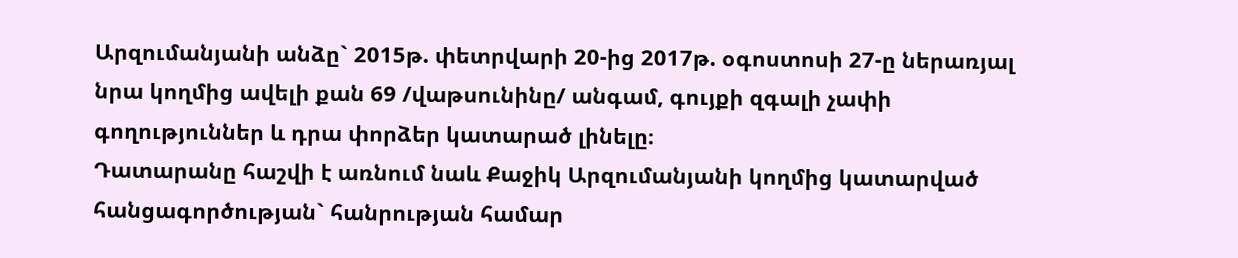Արզումանյանի անձը` 2015թ. փետրվարի 20-ից 2017թ. օգոստոսի 27-ը ներառյալ նրա կողմից ավելի քան 69 /վաթսունինը/ անգամ, գույքի զգալի չափի գողություններ և դրա փորձեր կատարած լինելը։
Դատարանը հաշվի է առնում նաև Քաջիկ Արզումանյանի կողմից կատարված հանցագործության` հանրության համար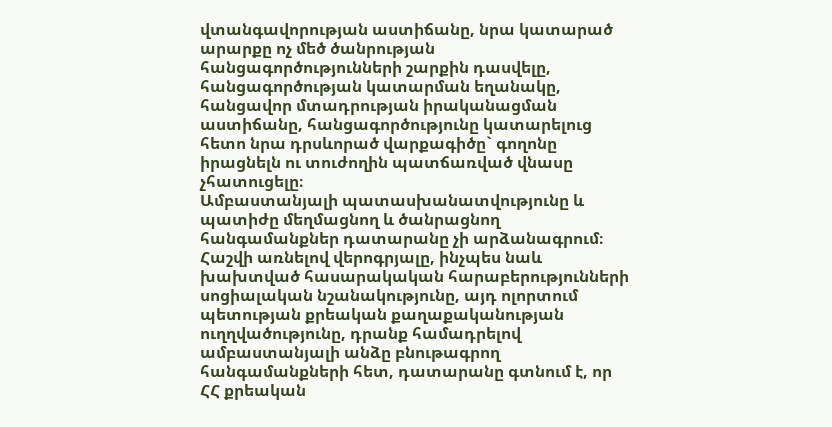վտանգավորության աստիճանը, նրա կատարած արարքը ոչ մեծ ծանրության հանցագործությունների շարքին դասվելը, հանցագործության կատարման եղանակը, հանցավոր մտադրության իրականացման աստիճանը, հանցագործությունը կատարելուց հետո նրա դրսևորած վարքագիծը` գողոնը իրացնելն ու տուժողին պատճառված վնասը չհատուցելը։
Ամբաստանյալի պատասխանատվությունը և պատիժը մեղմացնող և ծանրացնող հանգամանքներ դատարանը չի արձանագրում։
Հաշվի առնելով վերոգրյալը, ինչպես նաև խախտված հասարակական հարաբերությունների սոցիալական նշանակությունը, այդ ոլորտում պետության քրեական քաղաքականության ուղղվածությունը, դրանք համադրելով ամբաստանյալի անձը բնութագրող հանգամանքների հետ, դատարանը գտնում է, որ ՀՀ քրեական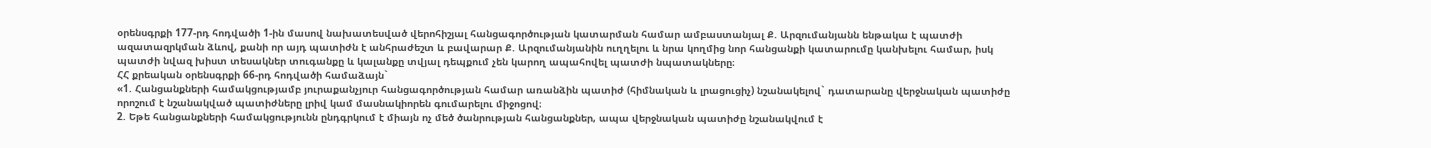օրենսգրքի 177-րդ հոդվածի 1-ին մասով նախատեսված վերոհիշյալ հանցագործության կատարման համար ամբաստանյալ Ք. Արզումանյանն ենթակա է պատժի ազատազրկման ձևով, քանի որ այդ պատիժն է անհրաժեշտ և բավարար Ք. Արզումանյանին ուղղելու և նրա կողմից նոր հանցանքի կատարումը կանխելու համար, իսկ պատժի նվազ խիստ տեսակներ տուգանքը և կալանքը տվյալ դեպքում չեն կարող ապահովել պատժի նպատակները։
ՀՀ քրեական օրենսգրքի 66-րդ հոդվածի համաձայն`
«1. Հանցանքների համակցությամբ յուրաքանչյուր հանցագործության համար առանձին պատիժ (հիմնական և լրացուցիչ) նշանակելով` դատարանը վերջնական պատիժը որոշում է նշանակված պատիժները լրիվ կամ մասնակիորեն գումարելու միջոցով։
2. Եթե հանցանքների համակցությունն ընդգրկում է միայն ոչ մեծ ծանրության հանցանքներ, ապա վերջնական պատիժը նշանակվում է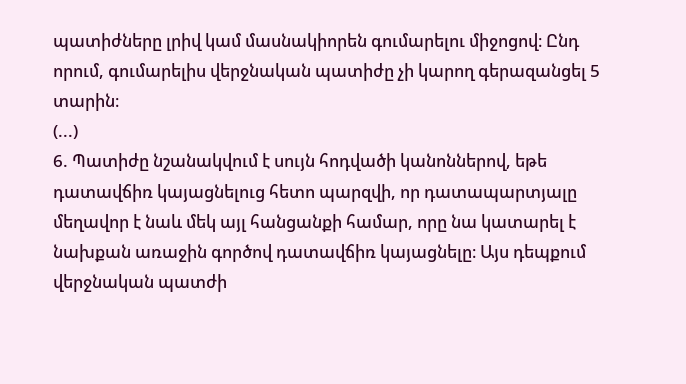պատիժները լրիվ կամ մասնակիորեն գումարելու միջոցով։ Ընդ որում, գումարելիս վերջնական պատիժը չի կարող գերազանցել 5 տարին։
(...)
6. Պատիժը նշանակվում է սույն հոդվածի կանոններով, եթե դատավճիռ կայացնելուց հետո պարզվի, որ դատապարտյալը մեղավոր է նաև մեկ այլ հանցանքի համար, որը նա կատարել է նախքան առաջին գործով դատավճիռ կայացնելը։ Այս դեպքում վերջնական պատժի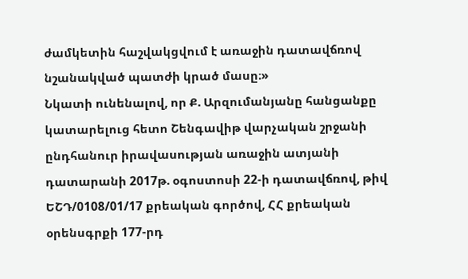ժամկետին հաշվակցվում է առաջին դատավճռով նշանակված պատժի կրած մասը։»
Նկատի ունենալով, որ Ք. Արզումանյանը հանցանքը կատարելուց հետո Շենգավիթ վարչական շրջանի ընդհանուր իրավասության առաջին ատյանի դատարանի 2017թ. օգոստոսի 22-ի դատավճռով, թիվ ԵՇԴ/0108/01/17 քրեական գործով, ՀՀ քրեական օրենսգրքի 177-րդ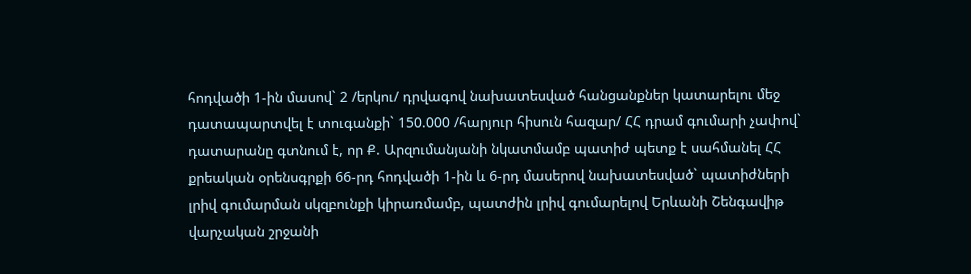հոդվածի 1-ին մասով` 2 /երկու/ դրվագով նախատեսված հանցանքներ կատարելու մեջ դատապարտվել է տուգանքի` 150.000 /հարյուր հիսուն հազար/ ՀՀ դրամ գումարի չափով` դատարանը գտնում է, որ Ք. Արզումանյանի նկատմամբ պատիժ պետք է սահմանել ՀՀ քրեական օրենսգրքի 66-րդ հոդվածի 1-ին և 6-րդ մասերով նախատեսված` պատիժների լրիվ գումարման սկզբունքի կիրառմամբ, պատժին լրիվ գումարելով Երևանի Շենգավիթ վարչական շրջանի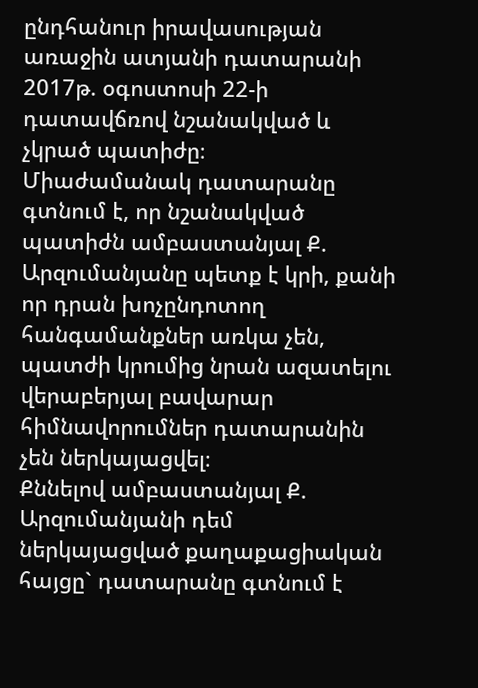ընդհանուր իրավասության առաջին ատյանի դատարանի 2017թ. օգոստոսի 22-ի դատավճռով նշանակված և չկրած պատիժը։
Միաժամանակ դատարանը գտնում է, որ նշանակված պատիժն ամբաստանյալ Ք. Արզումանյանը պետք է կրի, քանի որ դրան խոչընդոտող հանգամանքներ առկա չեն, պատժի կրումից նրան ազատելու վերաբերյալ բավարար հիմնավորումներ դատարանին չեն ներկայացվել։
Քննելով ամբաստանյալ Ք. Արզումանյանի դեմ ներկայացված քաղաքացիական հայցը` դատարանը գտնում է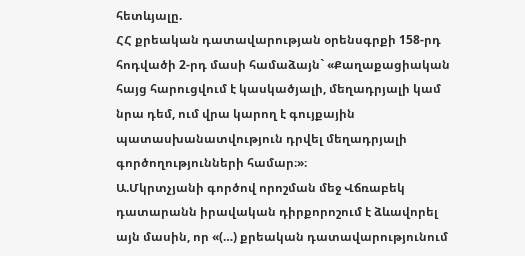հետևյալը.
ՀՀ քրեական դատավարության օրենսգրքի 158-րդ հոդվածի 2-րդ մասի համաձայն` «Քաղաքացիական հայց հարուցվում է կասկածյալի, մեղադրյալի կամ նրա դեմ, ում վրա կարող է գույքային պատասխանատվություն դրվել մեղադրյալի գործողությունների համար։»։
Ա.Մկրտչյանի գործով որոշման մեջ Վճռաբեկ դատարանն իրավական դիրքորոշում է ձևավորել այն մասին, որ «(…) քրեական դատավարությունում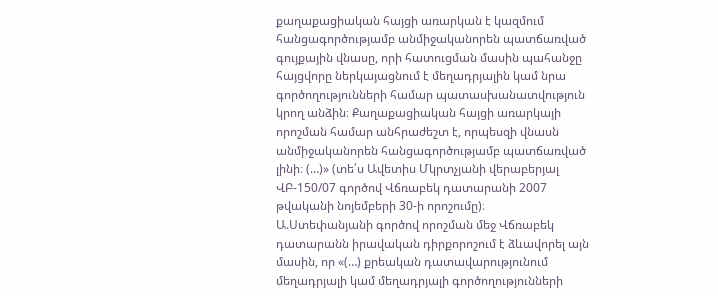քաղաքացիական հայցի առարկան է կազմում հանցագործությամբ անմիջականորեն պատճառված գույքային վնասը, որի հատուցման մասին պահանջը հայցվորը ներկայացնում է մեղադրյալին կամ նրա գործողությունների համար պատասխանատվություն կրող անձին։ Քաղաքացիական հայցի առարկայի որոշման համար անհրաժեշտ է, որպեսզի վնասն անմիջականորեն հանցագործությամբ պատճառված լինի։ (…)» (տե՛ս Ավետիս Մկրտչյանի վերաբերյալ ՎԲ-150/07 գործով Վճռաբեկ դատարանի 2007 թվականի նոյեմբերի 30-ի որոշումը)։
Ա.Ստեփանյանի գործով որոշման մեջ Վճռաբեկ դատարանն իրավական դիրքորոշում է ձևավորել այն մասին, որ «(…) քրեական դատավարությունում մեղադրյալի կամ մեղադրյալի գործողությունների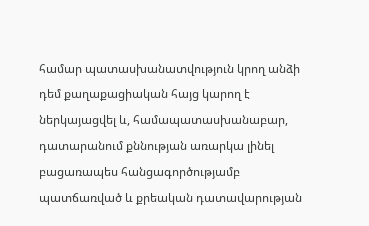համար պատասխանատվություն կրող անձի դեմ քաղաքացիական հայց կարող է ներկայացվել և, համապատասխանաբար, դատարանում քննության առարկա լինել բացառապես հանցագործությամբ պատճառված և քրեական դատավարության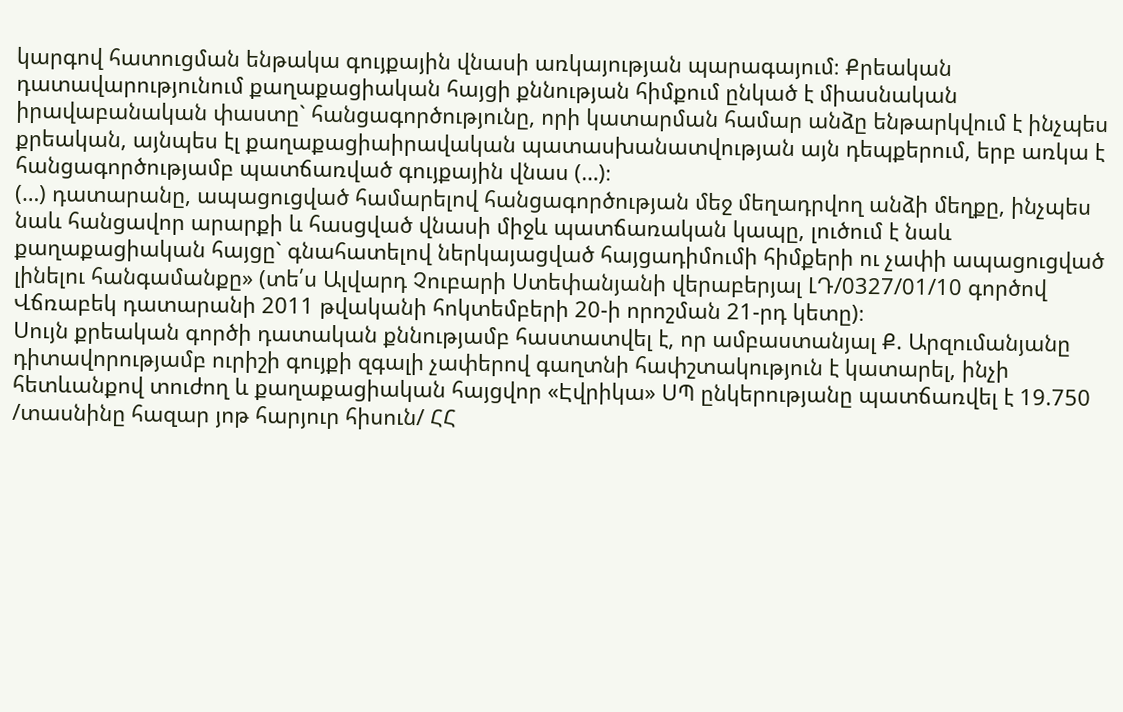կարգով հատուցման ենթակա գույքային վնասի առկայության պարագայում։ Քրեական դատավարությունում քաղաքացիական հայցի քննության հիմքում ընկած է միասնական իրավաբանական փաստը` հանցագործությունը, որի կատարման համար անձը ենթարկվում է ինչպես քրեական, այնպես էլ քաղաքացիաիրավական պատասխանատվության այն դեպքերում, երբ առկա է հանցագործությամբ պատճառված գույքային վնաս (…)։
(…) դատարանը, ապացուցված համարելով հանցագործության մեջ մեղադրվող անձի մեղքը, ինչպես նաև հանցավոր արարքի և հասցված վնասի միջև պատճառական կապը, լուծում է նաև քաղաքացիական հայցը` գնահատելով ներկայացված հայցադիմումի հիմքերի ու չափի ապացուցված լինելու հանգամանքը» (տե՛ս Ալվարդ Չուբարի Ստեփանյանի վերաբերյալ ԼԴ/0327/01/10 գործով Վճռաբեկ դատարանի 2011 թվականի հոկտեմբերի 20-ի որոշման 21-րդ կետը)։
Սույն քրեական գործի դատական քննությամբ հաստատվել է, որ ամբաստանյալ Ք. Արզումանյանը դիտավորությամբ ուրիշի գույքի զգալի չափերով գաղտնի հափշտակություն է կատարել, ինչի հետևանքով տուժող և քաղաքացիական հայցվոր «Էվրիկա» ՍՊ ընկերությանը պատճառվել է 19.750 /տասնինը հազար յոթ հարյուր հիսուն/ ՀՀ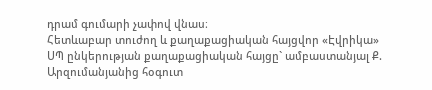դրամ գումարի չափով վնաս։
Հետևաբար տուժող և քաղաքացիական հայցվոր «Էվրիկա» ՍՊ ընկերության քաղաքացիական հայցը` ամբաստանյալ Ք. Արզումանյանից հօգուտ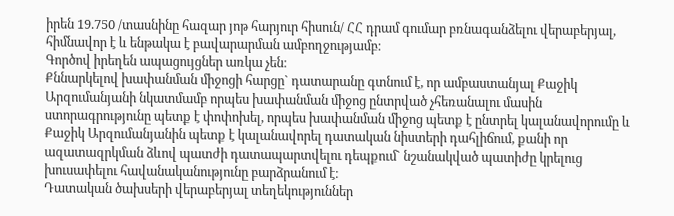իրեն 19.750 /տասնինը հազար յոթ հարյուր հիսուն/ ՀՀ դրամ գումար բռնագանձելու վերաբերյալ, հիմնավոր է և ենթակա է բավարարման ամբողջությամբ։
Գործով իրեղեն ապացույցներ առկա չեն։
Քննարկելով խափանման միջոցի հարցը` դատարանը գտնում է, որ ամբաստանյալ Քաջիկ Արզումանյանի նկատմամբ որպես խափանման միջոց ընտրված չհեռանալու մասին ստորագրությունը պետք է փոփոխել, որպես խափանման միջոց պետք է ընտրել կալանավորումը և Քաջիկ Արզումանյանին պետք է կալանավորել դատական նիստերի դահլիճում, քանի որ ազատազրկման ձևով պատժի դատապարտվելու դեպքում` նշանակված պատիժը կրելուց խուսափելու հավանականությունը բարձրանում է։
Դատական ծախսերի վերաբերյալ տեղեկություններ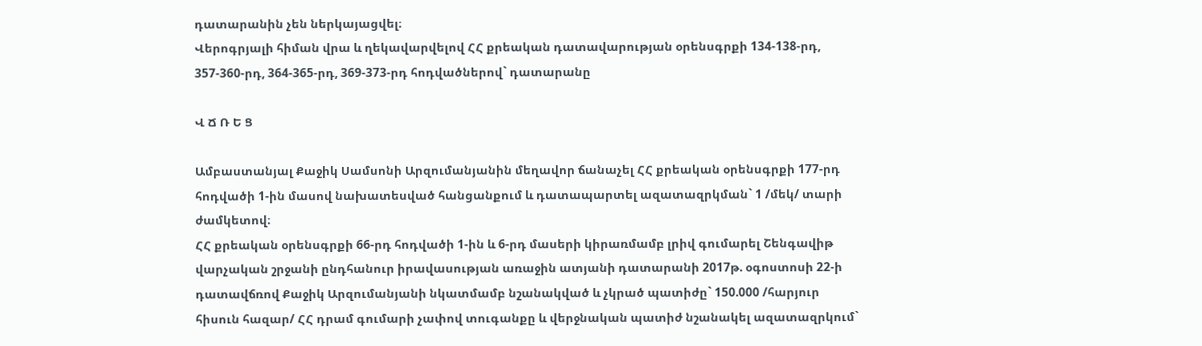դատարանին չեն ներկայացվել։
Վերոգրյալի հիման վրա և ղեկավարվելով ՀՀ քրեական դատավարության օրենսգրքի 134-138-րդ, 357-360-րդ, 364-365-րդ, 369-373-րդ հոդվածներով` դատարանը

Վ Ճ Ռ Ե Ց

Ամբաստանյալ Քաջիկ Սամսոնի Արզումանյանին մեղավոր ճանաչել ՀՀ քրեական օրենսգրքի 177-րդ հոդվածի 1-ին մասով նախատեսված հանցանքում և դատապարտել ազատազրկման` 1 /մեկ/ տարի ժամկետով։
ՀՀ քրեական օրենսգրքի 66-րդ հոդվածի 1-ին և 6-րդ մասերի կիրառմամբ լրիվ գումարել Շենգավիթ վարչական շրջանի ընդհանուր իրավասության առաջին ատյանի դատարանի 2017թ. օգոստոսի 22-ի դատավճռով Քաջիկ Արզումանյանի նկատմամբ նշանակված և չկրած պատիժը` 150.000 /հարյուր հիսուն հազար/ ՀՀ դրամ գումարի չափով տուգանքը և վերջնական պատիժ նշանակել ազատազրկում`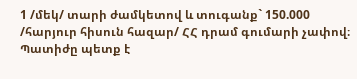1 /մեկ/ տարի ժամկետով և տուգանք` 150.000 /հարյուր հիսուն հազար/ ՀՀ դրամ գումարի չափով։
Պատիժը պետք է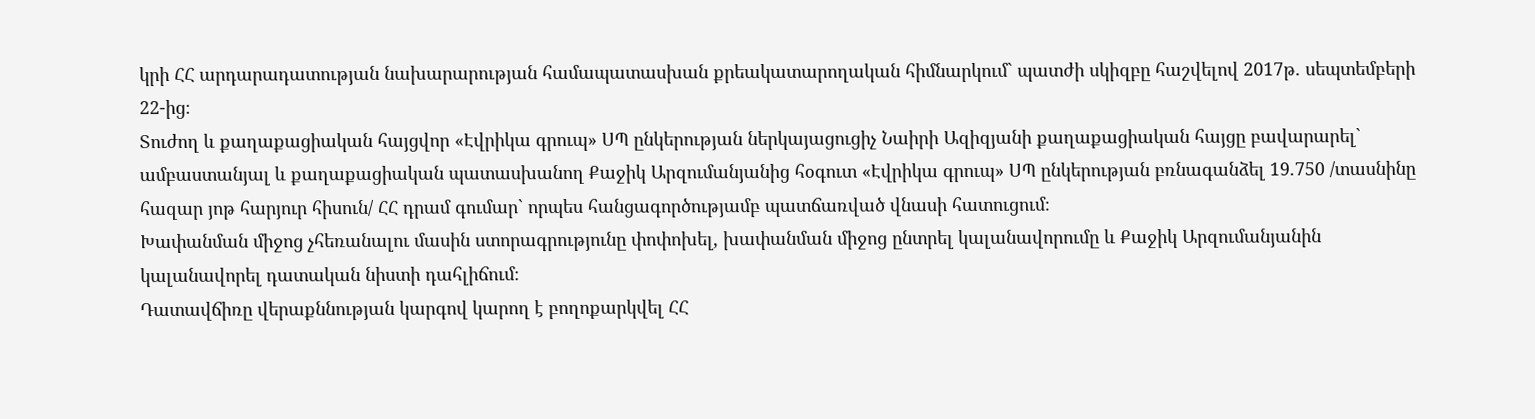կրի ՀՀ արդարադատության նախարարության համապատասխան քրեակատարողական հիմնարկում` պատժի սկիզբը հաշվելով 2017թ. սեպտեմբերի 22-ից։
Տուժող և քաղաքացիական հայցվոր «Էվրիկա գրուպ» ՍՊ ընկերության ներկայացուցիչ Նաիրի Ազիզյանի քաղաքացիական հայցը բավարարել` ամբաստանյալ և քաղաքացիական պատասխանող Քաջիկ Արզումանյանից հօգուտ «Էվրիկա գրուպ» ՍՊ ընկերության բռնագանձել 19.750 /տասնինը հազար յոթ հարյուր հիսուն/ ՀՀ դրամ գումար` որպես հանցագործությամբ պատճառված վնասի հատուցում։
Խափանման միջոց չհեռանալու մասին ստորագրությունը փոփոխել, խափանման միջոց ընտրել կալանավորումը և Քաջիկ Արզումանյանին կալանավորել դատական նիստի դահլիճում։
Դատավճիռը վերաքննության կարգով կարող է բողոքարկվել ՀՀ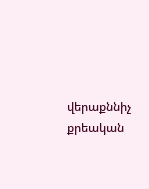վերաքննիչ քրեական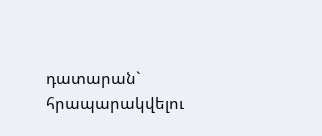դատարան` հրապարակվելու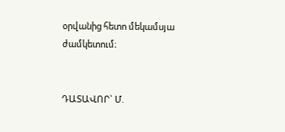օրվանից հետո մեկամսյա ժամկետում։


ԴԱՏԱՎՈՐ` Մ.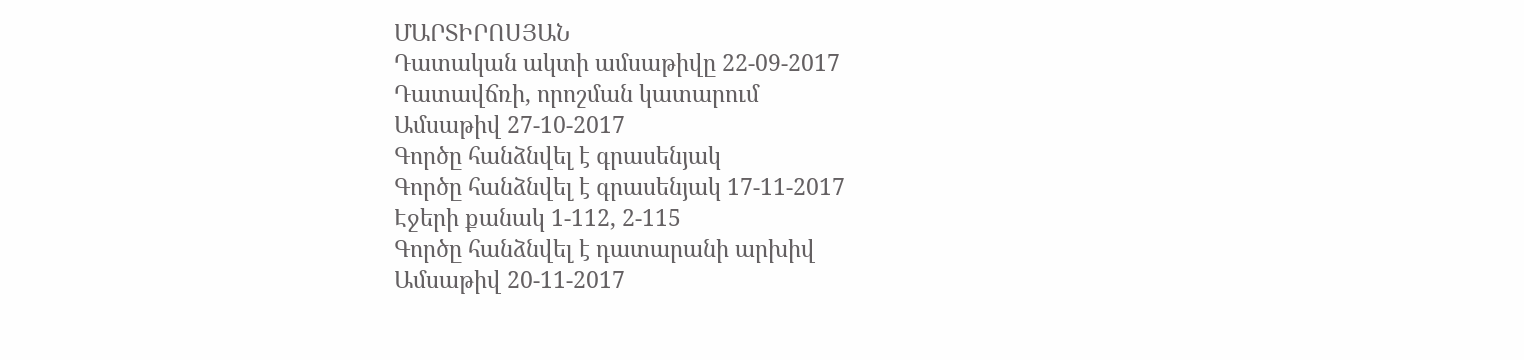ՄԱՐՏԻՐՈՍՅԱՆ
Դատական ակտի ամսաթիվը 22-09-2017
Դատավճռի, որոշման կատարում
Ամսաթիվ 27-10-2017
Գործը հանձնվել է գրասենյակ
Գործը հանձնվել է գրասենյակ 17-11-2017
Էջերի քանակ 1-112, 2-115
Գործը հանձնվել է դատարանի արխիվ
Ամսաթիվ 20-11-2017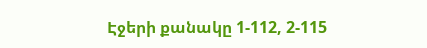Էջերի քանակը 1-112, 2-115